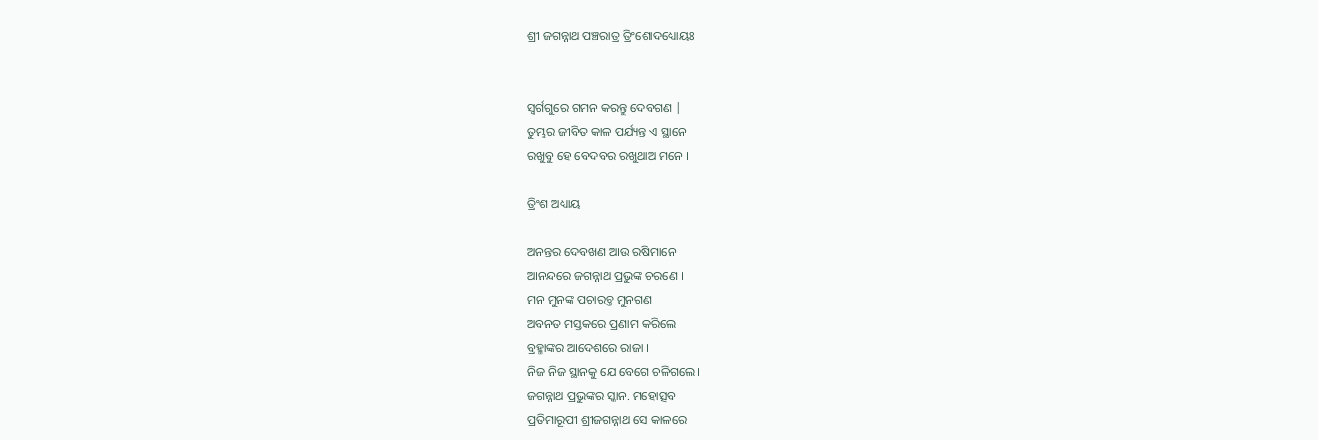ଶ୍ରୀ ଜଗନ୍ନାଥ ପଞ୍ଚରାତ୍ର ତ୍ରିଂଶୋଦଧ୍ୟୋୟଃ


ସ୍ଵର୍ଗଗୁରେ ଗମନ କରନ୍ତୁ ଦେବଗଣ |
ତୁମ୍ଭର ଜୀବିତ କାଳ ପର୍ଯ୍ୟନ୍ତ ଏ ସ୍ଥାନେ
ରଖୁବୁ ହେ ବେଦବର ରଖୁଥାଅ ମନେ ।

ତ୍ରିଂଶ ଅଧ୍ୟାୟ

ଅନନ୍ତର ଦେବଖଣ ଆଉ ରଷିମାନେ
ଆନନ୍ଦରେ ଜଗନ୍ନାଥ ପ୍ରଭୁଙ୍କ ଚରଣେ ।
ମନ ମୁନଙ୍କ ପଚାରଚ୍ତ ମୁନଗଣ
ଅବନତ ମସ୍ତକରେ ପ୍ରଣାମ କରିଲେ
ବ୍ରହ୍ମାଙ୍କର ଆଦେଶରେ ରାଜା ।
ନିଜ ନିଜ ସ୍ଥାନକୁ ଯେ ବେଗେ ଚଳିଗଲେ।
ଜଗନ୍ନାଥ ପ୍ରଭୁଙ୍କର ସ୍କାନ. ମହୋତ୍ସବ
ପ୍ରତିମାରୂପୀ ଶ୍ରୀଜଗନ୍ନାଥ ସେ କାଳରେ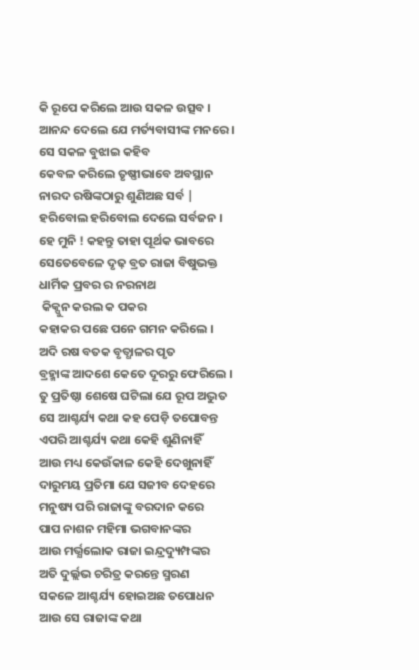କି ରୂପେ କରିଲେ ଆଉ ସକଳ ଉତ୍ସବ ।
ଆନନ୍ଦ ଦେଲେ ଯେ ମର୍ତ୍ୟବାସୀଙ୍କ ମନରେ ।
ସେ ସକଳ ବୁଝାଇ କହିବ
କେବଳ କରିଲେ ତୃଷ୍ଣୀଭାବେ ଅବସ୍ଥାନ
ନାରଦ ରଷିଙ୍କଠାରୁ ଶୁଣିଅଛ ସର୍ବ |
ହରିବୋଲ ହରିବୋଲ ଦେଲେ ସର୍ବଜନ ।
ହେ ମୁନି ! କହନ୍ତୁ ତାହା ପୂର୍ଥକ ଭାବରେ
ସେତେବେଳେ ଦୃଢ଼ ବ୍ରତ ରାଜା ବିଷୁଭକ୍ତ
ଧାର୍ମିକ ପ୍ରବର ର ନରନାଥ
 କିକ୍ପୁନ କରଲ କ ପକର
କହାକର ପଛେ ପନେ ଗମନ କରିଲେ ।
ଅଦି ରଷ ବତକ ବୃତ୍ଧାଳର ପୃତ
ବ୍ରହ୍ମାଙ୍କ ଆଦଶେ କେତେ ଦୂରରୁ ଫେରିଲେ ।
ତୁ ପ୍ରତିଷ୍ଠା ଶେଷେ ଘଟିଲା ଯେ ରୂପ ଅଦ୍ଭୁତ
ସେ ଆଶ୍ଚର୍ଯ୍ୟ କଥା କହ ପେଡ଼ି ତପୋବନ୍ତ
ଏପରି ଆଶ୍ଚର୍ଯ୍ୟ କଥା କେହି ଶୁଣିନାହିଁ
ଆଉ ମଧ୍ୟ କେଉଁକାଳ କେହି ଦେଖୁନାହିଁ
ଦାରୁମୟ ପ୍ରତିମା ଯେ ସଜୀବ ଦେହରେ
ମନୁଷ୍ୟ ପରି ରାଜାଙ୍କୁ ବରଦାନ କରେ
ପାପ ନାଶନ ମହିମା ଭଗବାନଙ୍କର
ଆଉ ମର୍ଭ୍ଯଲୋକ ରାଜା ଇନ୍ଦ୍ରଦ୍ୟୁମ୍ପଙ୍କର
ଅତି ଦୁର୍ଲ୍ଲଭ ଚରିତ୍ର କରନ୍ତେ ସ୍ମରଣ
ସକଳେ ଆଶ୍ଚର୍ଯ୍ୟ ହୋଇଅଛ ତପୋଧନ
ଆଉ ସେ ରାଜାଙ୍କ କଥା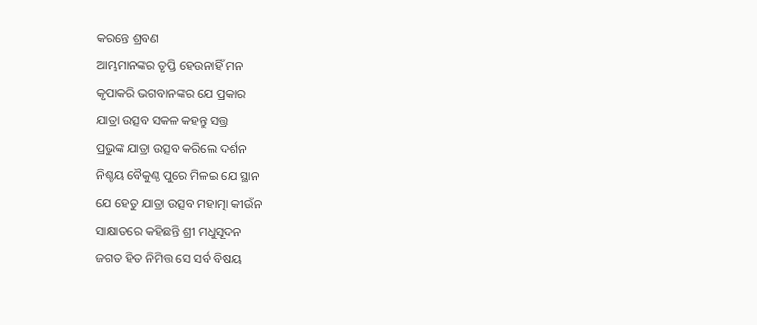କରନ୍ତେ ଶ୍ରବଣ
ଆମ୍ଭମାନଙ୍କର ତୃପ୍ତି ହେଉନାହିଁ ମନ
କୃପାକରି ଭଗବାନଙ୍କର ଯେ ପ୍ରକାର
ଯାତ୍ରା ଉତ୍ସବ ସକଳ କହନ୍ତୁ ସତ୍ତ୍ର
ପ୍ରଭୁଙ୍କ ଯାତ୍ରା ଉତ୍ସବ କରିଲେ ଦର୍ଶନ
ନିଶ୍ଚୟ ବୈକୁଣ୍ଠ ପୁରେ ମିଳଇ ଯେ ସ୍ଥାନ
ଯେ ହେତୁ ଯାତ୍ରା ଉତ୍ସବ ମହାତ୍ମା କୀଉଁନ
ସାକ୍ଷାତରେ କହିଛନ୍ତି ଶ୍ରୀ ମଧୁସୂଦନ
ଜଗତ ହିତ ନିମିତ୍ତ ସେ ସର୍ବ ବିଷୟ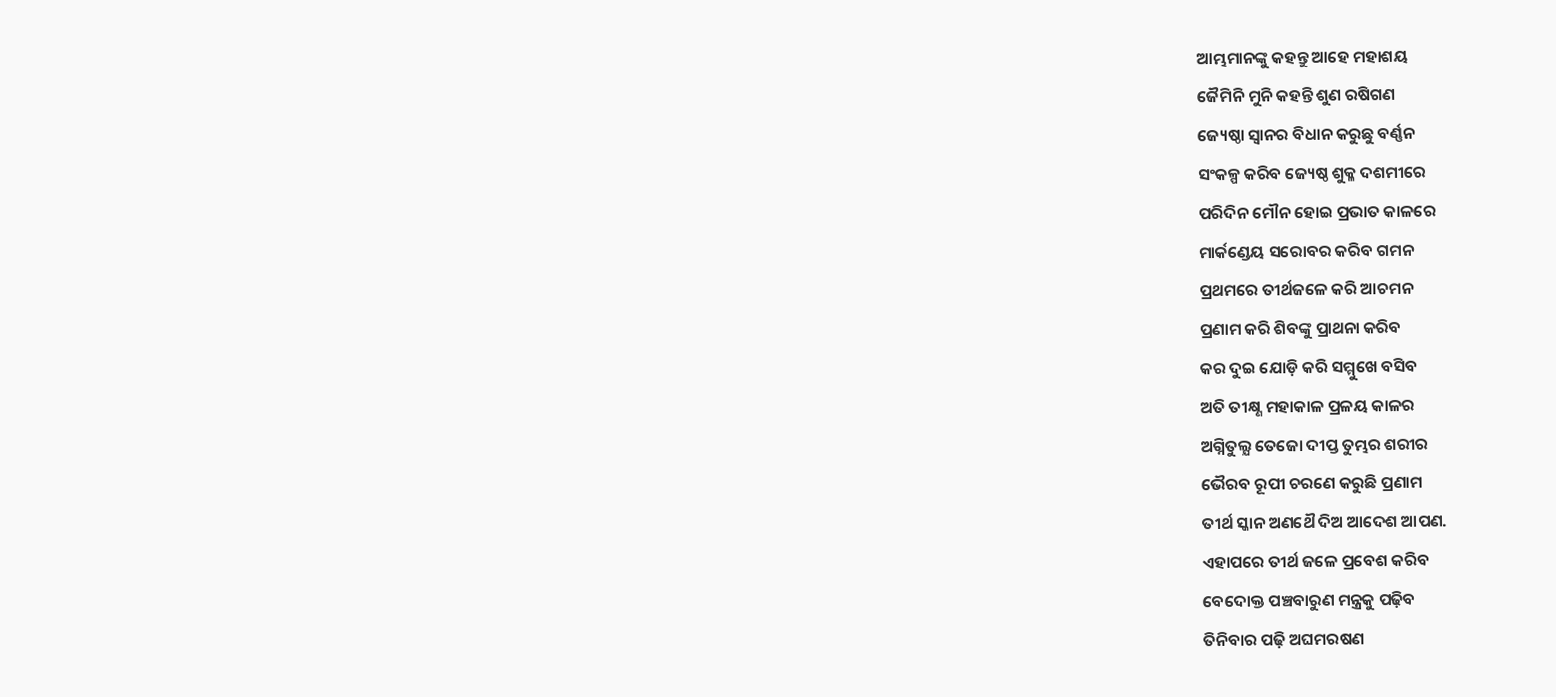ଆମ୍ଭମାନଙ୍କୁ କହନ୍ତୁ ଆହେ ମହାଶୟ
ଜୈମିନି ମୁନି କହନ୍ତି ଶୁଣ ରଷିଗଣ
ଜ୍ୟେଷ୍ଠା ସ୍ଵାନର ବିଧାନ କରୁଛୁ ବର୍ଣ୍ଣନ
ସଂକଳ୍ପ କରିବ ଜ୍ୟେଷ୍ଠ ଶୁକ୍ଳ ଦଶମୀରେ
ପରିଦିନ ମୌନ ହୋଇ ପ୍ରଭାତ କାଳରେ
ମାର୍କଣ୍ଡେୟ ସରୋବର କରିବ ଗମନ
ପ୍ରଥମରେ ତୀର୍ଥଜଳେ କରି ଆଚମନ
ପ୍ରଣାମ କରି ଶିବଙ୍କୁ ପ୍ରାଥନା କରିବ
କର ଦୁଇ ଯୋଡ଼ି କରି ସମ୍ମୁଖେ ବସିବ
ଅତି ତୀକ୍ଷ୍ଣ ମହାକାଳ ପ୍ରଳୟ କାଳର
ଅଗ୍ନିତୁଲ୍ଯ ତେଜୋ ଦୀପ୍ତ ତୁମ୍ଭର ଶରୀର
ଭୈରବ ରୂପୀ ଚରଣେ କରୁଛି ପ୍ରଣାମ
ତୀର୍ଥ ସ୍କାନ ଅଣଥୈ ଦିଅ ଆଦେଶ ଆପଣ.
ଏହାପରେ ତୀର୍ଥ ଜଳେ ପ୍ରବେଶ କରିବ
ବେଦୋକ୍ତ ପଞ୍ଚବାରୁଣ ମନ୍ତ୍ରକୁ ପଢ଼ିବ
ତିନିବାର ପଢ଼ି ଅଘମରଷଣ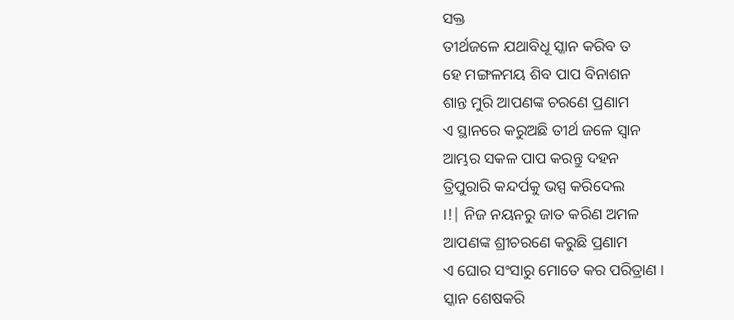ସକ୍ତ
ତୀର୍ଥଜଳେ ଯଥାବିଧୂ ସ୍କାନ କରିବ ତ
ହେ ମଙ୍ଗଳମୟ ଶିବ ପାପ ବିନାଶନ
ଶାନ୍ତ ମୁରି ଆପଣଙ୍କ ଚରଣେ ପ୍ରଣାମ
ଏ ସ୍ଥାନରେ କରୁଅଛି ତୀର୍ଥ ଜଳେ ସ୍ଵାନ
ଆମ୍ଭର ସକଳ ପାପ କରନ୍ତୁ ଦହନ
ତ୍ରିପୁରାରି କନ୍ଦର୍ପକୁ ଭସ୍ପ କରିଦେଲ
।!| ନିଜ ନୟନରୁ ଜାତ କରିଣ ଅମଳ
ଆପଣଙ୍କ ଶ୍ରୀଚରଣେ କରୁଛି ପ୍ରଣାମ
ଏ ଘୋର ସଂସାରୁ ମୋତେ କର ପରିତ୍ରାଣ ।
ସ୍କାନ ଶେଷକରି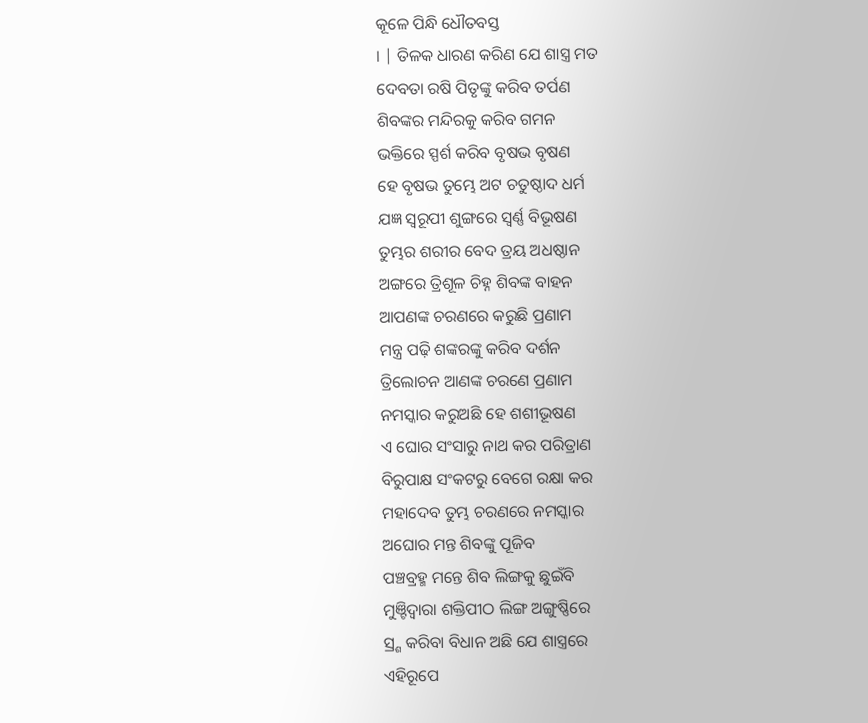କୂଳେ ପିନ୍ଧି ଧୌତବସ୍ତ
। | ତିଳକ ଧାରଣ କରିଣ ଯେ ଶାସ୍ତ୍ର ମତ
ଦେବତା ରଷି ପିତୃଙ୍କୁ କରିବ ତର୍ପଣ
ଶିବଙ୍କର ମନ୍ଦିରକୁ କରିବ ଗମନ
ଭକ୍ତିରେ ସ୍ପର୍ଶ କରିବ ବୃଷଭ ବୃଷଣ
ହେ ବୃଷଭ ତୁମ୍ଭେ ଅଟ ଚତୁଷ୍ଠାଦ ଧର୍ମ
ଯଜ୍ଞ ସ୍ଵରୂପୀ ଶୁଙ୍ଗରେ ସ୍ଵର୍ଣ୍ଣ ବିଭୂଷଣ
ତୁମ୍ଭର ଶରୀର ବେଦ ତ୍ରୟ ଅଧଷ୍ଠାନ
ଅଙ୍ଗରେ ତ୍ରିଶୂଳ ଚିହ୍ନ ଶିବଙ୍କ ବାହନ
ଆପଣଙ୍କ ଚରଣରେ କରୁଛି ପ୍ରଣାମ
ମନ୍ତ୍ର ପଢ଼ି ଶଙ୍କରଙ୍କୁ କରିବ ଦର୍ଶନ
ତ୍ରିଲୋଚନ ଆଣଙ୍କ ଚରଣେ ପ୍ରଣାମ
ନମସ୍କାର କରୁଅଛି ହେ ଶଶୀଭୂଷଣ
ଏ ଘୋର ସଂସାରୁ ନାଥ କର ପରିତ୍ରାଣ
ବିରୁପାକ୍ଷ ସଂକଟରୁ ବେଗେ ରକ୍ଷା କର
ମହାଦେବ ତୁମ୍ଭ ଚରଣରେ ନମସ୍କାର
ଅଘୋର ମନ୍ତ ଶିବଙ୍କୁ ପୂଜିବ
ପଞ୍ଚବ୍ରହ୍ମ ମନ୍ତେ ଶିବ ଲିଙ୍ଗକୁ ଛୁଇଁବି
ମୁଞ୍ଟିଦ୍ଵାରା ଶକ୍ତିପୀଠ ଲିଙ୍ଗ ଅଙ୍ଗୁଷ୍ଣିରେ
ସ୍ର୍ଶ କରିବା ବିଧାନ ଅଛି ଯେ ଶାସ୍ତ୍ରରେ
ଏହିରୂପେ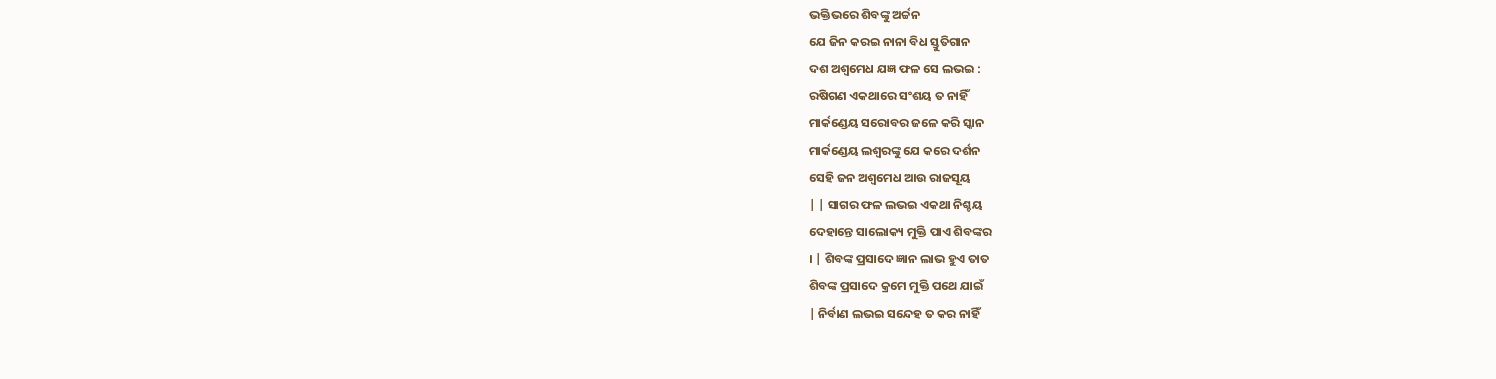ଭକ୍ତିଭରେ ଶିବଙ୍କୁ ଅର୍ଚ୍ଚନ
ଯେ ଜିନ କରଇ ନାନା ବିଧ ସ୍ତୁତିଗାନ
ଦଶ ଅଶ୍ଵମେଧ ଯଜ୍ଞ ଫଳ ସେ ଲଭଇ :
ରଷିଗଣ ଏକଥାରେ ସଂଶୟ ତ ନାହିଁ
ମାର୍କଣ୍ଡେୟ ସରୋବର ଜଳେ କରି ସ୍କାନ
ମାର୍କଣ୍ଡେୟ ଲଶ୍ଵରଙ୍କୁ ଯେ କରେ ଦର୍ଶନ
ସେହି ଜନ ଅଶ୍ଵମେଧ ଆଉ ରାଜସୂୟ
| | ସାଗର ଫଳ ଲଭଇ ଏକଥା ନିଶ୍ଚୟ
ଦେହାନ୍ତେ ସାଲୋକ୍ୟ ମୁକ୍ତି ପାଏ ଶିବଙ୍କର
। | ଶିବଙ୍କ ପ୍ରସାଦେ ଜ୍ଞାନ ଲାଭ ହୁଏ ତାତ
ଶିବଙ୍କ ପ୍ରସାଦେ କ୍ରମେ ମୁକ୍ତି ପଥେ ଯାଇଁ
| ନିର୍ବାଣ ଲଭଇ ସନ୍ଦେହ ତ କର ନାହିଁ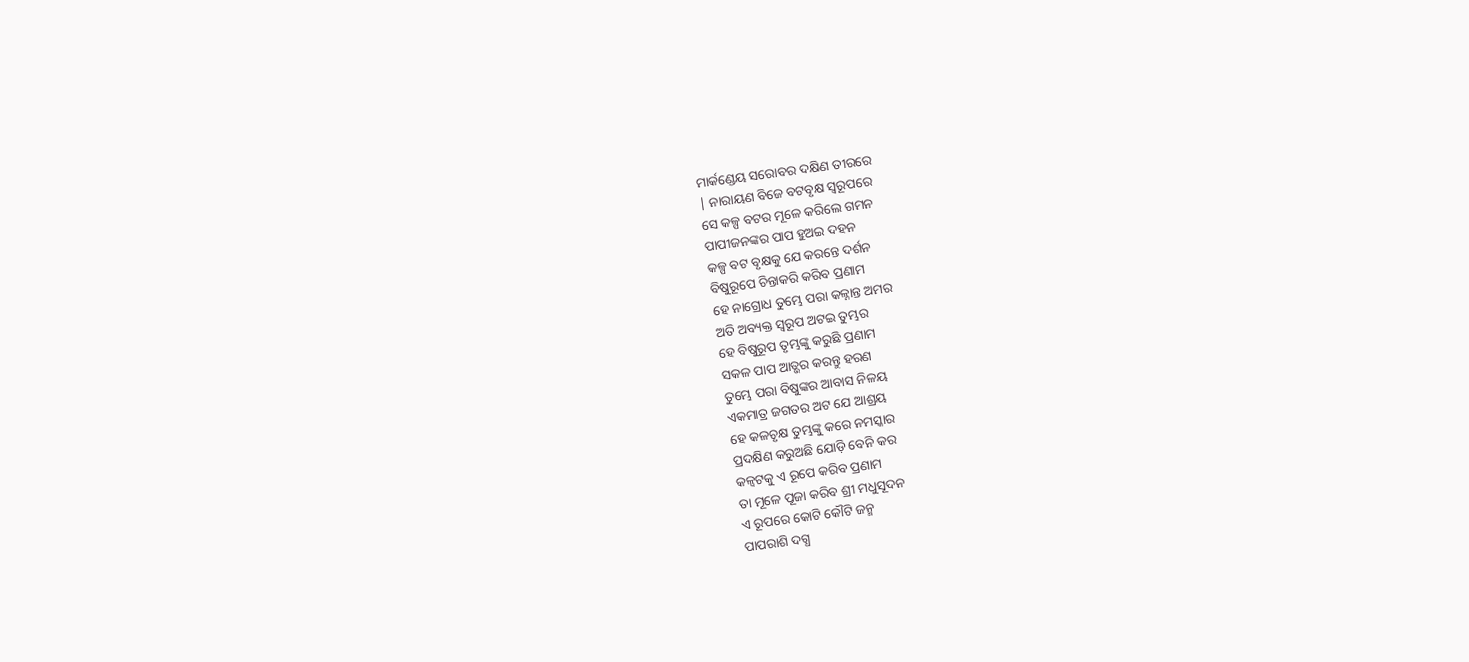ମାର୍କଣ୍ଡେୟ ସରୋବର ଦକ୍ଷିଣ ତୀରରେ
| ନାରାୟଣ ବିଜେ ବଟବୃକ୍ଷ ସ୍ଵରୂପରେ
ସେ କଳ୍ପ ବଟର ମୂଳେ କରିଲେ ଗମନ
ପାପୀଜନଙ୍କର ପାପ ହୁଅଇ ଦହନ
କଳ୍ପ ବଟ ବୃକ୍ଷକୁ ଯେ କରନ୍ତେ ଦର୍ଶନ
ବିଷୁରୂପେ ଚିନ୍ତାକରି କରିବ ପ୍ରଣାମ
ହେ ନାଗ୍ରୋଧ ତୁମ୍ଭେ ପରା କଳ୍ନାନ୍ତ ଅମର
ଅତି ଅବ୍ୟକ୍ତ ସ୍ଵରୂପ ଅଟଇ ତୁମ୍ଭର
ହେ ବିଷୁରୂପ ତୃମ୍ଭଙ୍କୁ କରୁଛି ପ୍ରଣାମ
ସକଳ ପାପ ଆତ୍ଭର କରନ୍ତୁ ହରଣ
ତୁମ୍ଭେ ପରା ବିଷୁଙ୍କର ଆବାସ ନିଳୟ
ଏକମାତ୍ର ଜଗତର ଅଟ ଯେ ଆଶ୍ରୟ
ହେ କଳଚୃକ୍ଷ ତୁମ୍ଭଙ୍କୁ କରେ ନମସ୍କାର
ପ୍ରଦକ୍ଷିଣ କରୁଅଛି ଯୋଡ଼ି ବେନି କର
କଳ୍ବଟକୁ ଏ ରୂପେ କରିବ ପ୍ରଣାମ
ତା ମୂଳେ ପୂଜା କରିବ ଶ୍ରୀ ମଧୁସୂଦନ
ଏ ରୂପରେ କୋଟି କୌଟି ଜନ୍ମ
ପାପରାଶି ଦଗ୍ଧ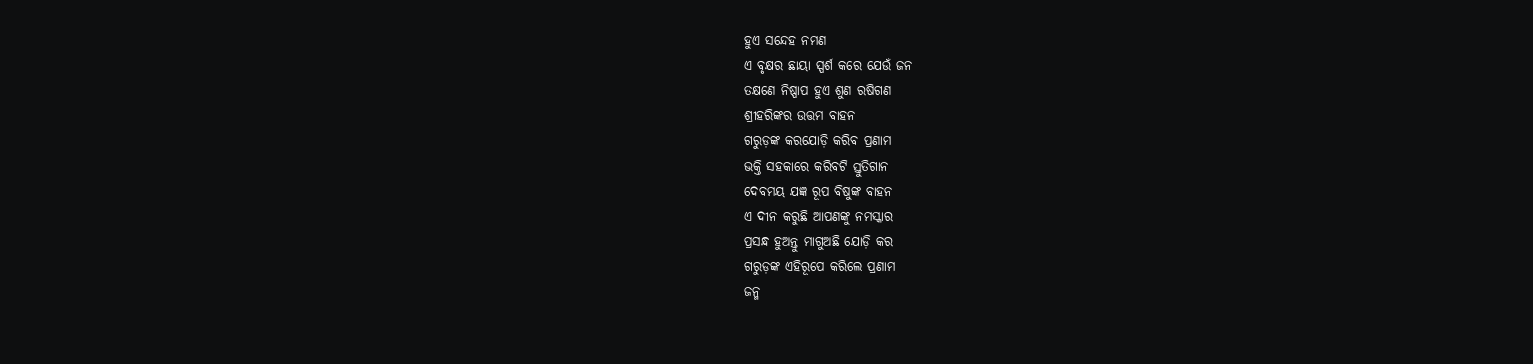ହୁଏ ସନ୍ଦେହ ନମଣ
ଏ ବୃକ୍ଷର ଛାୟା ସ୍ପର୍ଶ କରେ ଯେଉଁ ଜନ
ତକ୍ଷଣେ ନିଷ୍ପାପ ହୁଏ ଶୁଣ ରଷିଗଣ
ଶ୍ରୀହରିଙ୍କର ଉତ୍ତମ ବାହନ
ଗରୁଡ଼ଙ୍କ କରଯୋଡ଼ି କରିବ ପ୍ରଣାମ
ଭକ୍ତି ସହକାରେ କରିବଟି ସ୍ତୁତିଗାନ
ଦେବମୟ ଯଜ୍ଞ ରୂପ ବିଷୁଙ୍କ ବାହନ
ଏ ଦୀନ କରୁଛି ଆପଣଙ୍କୁ ନମସ୍କାର
ପ୍ରସନ୍ଧ ହୁଅନ୍ତୁ ମାଗୁଅଛି ଯୋଡ଼ି କର
ଗରୁଡ଼ଙ୍କ ଏହିରୂପେ କରିଲେ ପ୍ରଣାମ
ଜନ୍ମ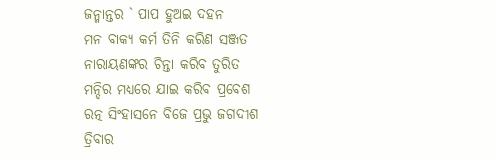ଜନ୍ମାନ୍ତର ` ପାପ ହୁଅଇ ଦହନ
ମନ ବାକ୍ୟ କର୍ମ ତିନି କରିଣ ସଞ୍ଜତ
ନାରାୟଣଙ୍କର ଚିନ୍ତା କରିବ ତୁରିତ
ମନ୍ଦିର ମଧ୍ୟରେ ଯାଇ କରିବ ପ୍ରବେଶ
ରତ୍ନ ସିଂହାସନେ ବିଜେ ପ୍ରଭୁ ଜଗଦୀଶ
ତ୍ରିବାର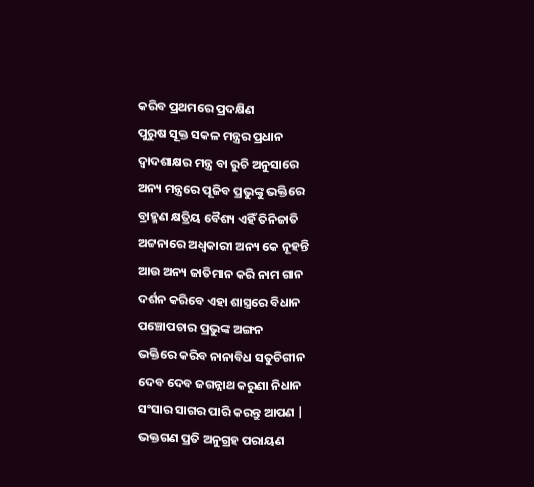କରିବ ପ୍ରଥମରେ ପ୍ରଦକ୍ଷିଣ
ପୁରୁଷ ସୂକ୍ତ ସକଳ ମନ୍ତ୍ରର ପ୍ରଧାନ
ଦ୍ଵାଦଶାକ୍ଷର ମନ୍ତ୍ର ବା ରୁଚି ଅନୁସାରେ
ଅନ୍ୟ ମନ୍ତ୍ରରେ ପୂଜିବ ପ୍ରଭୁଙ୍କୁ ଭକ୍ତିରେ
ବ୍ରାହ୍ମଣ କ୍ଷତ୍ରିୟ ବୈଶ୍ୟ ଏହିଁ ତିନିଜାତି
ଅଟ୍ଟନାରେ ଅଧ୍ବକାରୀ ଅନ୍ୟ କେ ନୂହନ୍ତି
ଆଉ ଅନ୍ୟ ଜାତିମାନ କରି ନାମ ଗାନ
ଦର୍ଶନ କରିବେ ଏହା ଶାସ୍ତ୍ରରେ ବିଧାନ
ପଞ୍ଚୋପଚାର ପ୍ରଭୁଙ୍କ ଅଙ୍ଗନ
ଭକ୍ତିରେ କରିବ ନାନାବିଧ ସତୁଚିଗୀନ
ଦେବ ଦେବ ଜଗନ୍ନାଥ କରୁଣା ନିଧାନ
ସଂସାର ସାଗର ପାରି କରନ୍ତୁ ଆପଣ |
ଭକ୍ତଗଣ ପ୍ରତି ଅନୁଗ୍ରହ ପରାୟଣ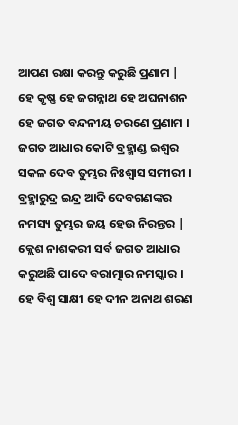ଆପଣ ରକ୍ଷା କରନ୍ତୁ କରୁଛି ପ୍ରଣାମ |
ହେ କୃଷ୍ଣ ହେ ଜଗନ୍ନାଥ ହେ ଅଘନାଶନ
ହେ ଜଗତ ବନ୍ଦନୀୟ ଚରଣେ ପ୍ରଣାମ ।
ଜଗତ ଆଧାର କୋଟି ବ୍ରହ୍ମାଣ୍ଡ ଇଶ୍ଵର
ସକଳ ଦେବ ତୁମ୍ଭର ନିଃଶ୍ବାସ ସମୀରୀ ।
ବ୍ରହ୍ମାରୁଦ୍ର ଇନ୍ଦ୍ର ଆଦି ଦେବଗଣଙ୍କର
ନମସ୍ୟ ତୁମ୍ଭର ଜୟ ହେଉ ନିରନ୍ତର |
କ୍ଲେଶ ନାଶକରୀ ସର୍ବ ଜଗତ ଆଧାର
କରୁଅଛି ପାଦେ ବରାତ୍ମାର ନମସ୍କାର ।
ହେ ବିଶ୍ବ ସାକ୍ଷୀ ହେ ଦୀନ ଅନାଥ ଶରଣ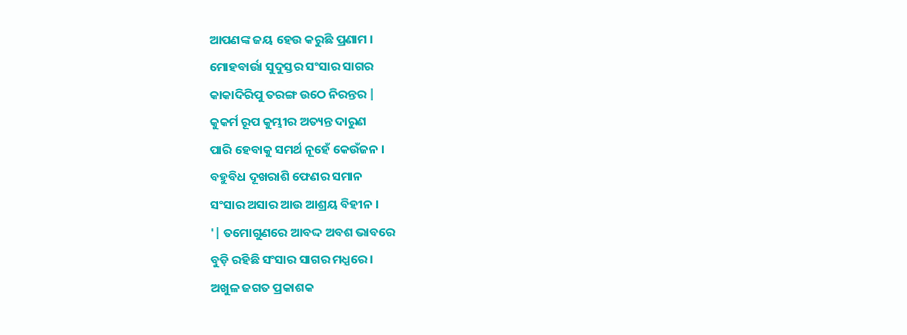ଆପଣଙ୍କ ଜୟ ହେଉ କରୁଛି ପ୍ରଣାମ ।
ମୋହବାର୍ଉା ସୁଦୁସ୍ତର ସଂସାର ସାଗର
କାକାଦିରିପୁ ତରଙ୍ଗ ଉଠେ ନିରନ୍ତର |
କୁକର୍ମ ରୂପ କୁମ୍ଭୀର ଅତ୍ୟନ୍ତ ଦାରୁଣ
ପାରି ହେବାକୁ ସମର୍ଥ ନୂହେଁ କେଉଁଜନ ।
ବହୁବିଧ ଦୂଖରାଶି ଫେଣର ସମାନ
ସଂସାର ଅସାର ଆଉ ଆଶ୍ରୟ ବିହୀନ ।
'| ତମୋଗୁଣରେ ଆବଦ୍ଦ ଅବଶ ଭାବରେ
ବୁଡ଼ି ରହିଛି ସଂସାର ସାଗର ମଧ୍ଯରେ ।
ଅଖୁଳ ଜଗତ ପ୍ରକାଶକ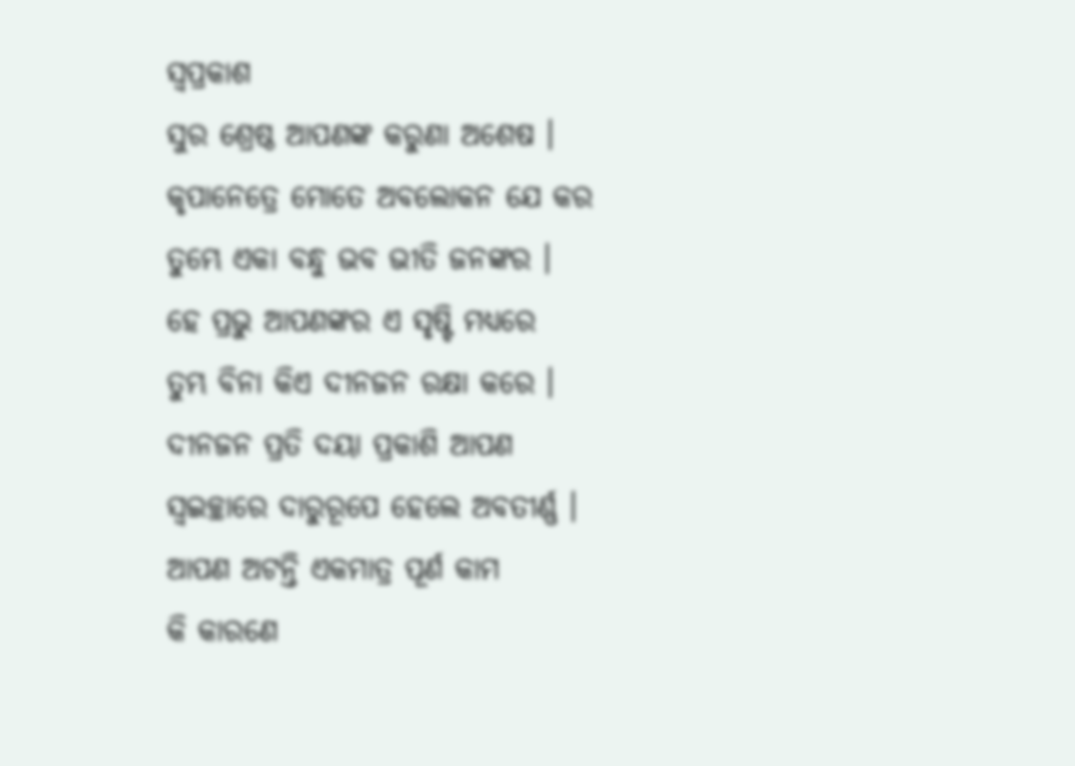ସ୍ଵପ୍ରକାଶ
ସୁର ଶ୍ରେଷ୍ଠ ଆପଣଙ୍କ କରୁଣା ଅଶେଷ ।
କୃପାନେତ୍ରେ ମୋତେ ଅବଲୋକନ ଯେ କର
ତୁମ୍ଭେ ଏକା ବନ୍ଧୁ ଭବ ଭୀତି ଜନଙ୍କର ।
ହେ ପ୍ରଭୁ ଆପଣଙ୍କର ଏ ସୃଷ୍ଟି ମଧ୍ୟରେ
ତୁମ୍ଭ ବିନା କିଏ ଦୀନଜନ ରକ୍ଷା କରେ ।
ଦୀନଜନ ପ୍ରତି ଦୟା ପ୍ରକାଶି ଆପଣ
ସ୍ଵଇଚ୍ଛାରେ ଦାରୁରୂପେ ହେଲେ ଅବତୀର୍ଣ୍ଣ ।
ଆପଣ ଅଟନ୍ତି ଏକମାତ୍ର ପୂର୍ଣ କାମ
କି କାରଣେ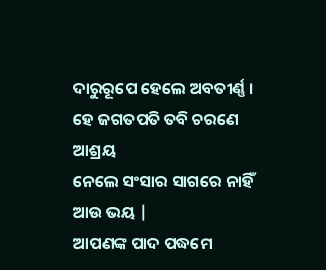ଦାରୁରୂପେ ହେଲେ ଅବତୀର୍ଣ୍ଣ ।
ହେ ଜଗତପତି ତବି ଚରଣେ ଆଶ୍ରୟ
ନେଲେ ସଂସାର ସାଗରେ ନାହିଁ ଆଉ ଭୟ |
ଆପଣଙ୍କ ପାଦ ପଦ୍ଧମେ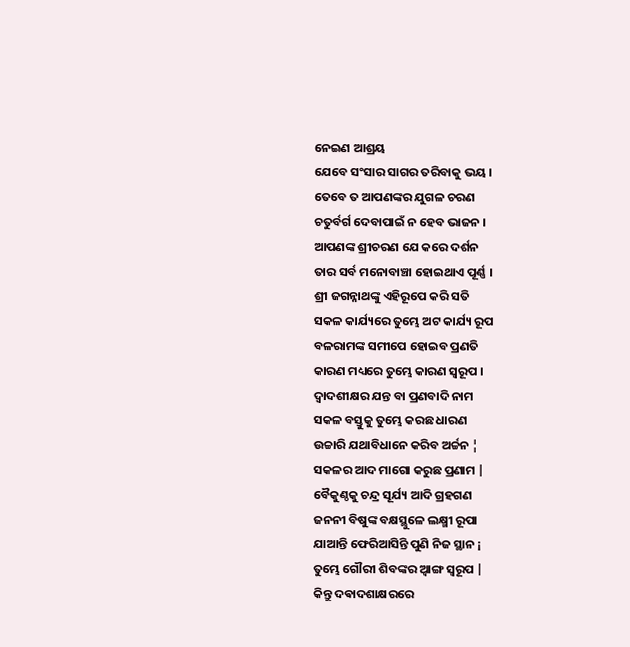ନେଇଣ ଆଶ୍ରୟ
ଯେବେ ସଂସାର ସାଗର ତରିବାକୁ ଭୟ ।
ତେବେ ତ ଆପଣଙ୍କର ଯୁଗଳ ଚରଣ
ଚତୁର୍ବର୍ଗ ଦେବାପାଇଁ ନ ହେବ ଭାଜନ ।
ଆପଣଙ୍କ ଶ୍ରୀଚରଣ ଯେ କରେ ଦର୍ଶନ
ତାର ସର୍ବ ମନୋବାଞ୍ଚା ହୋଇଥାଏ ପୂର୍ଣ୍ଣ ।
ଶ୍ରୀ ଜଗନ୍ନାଥଙ୍କୁ ଏହିରୂପେ କରି ସତି
ସକଳ କାର୍ଯ୍ୟରେ ତୁମ୍ଭେ ଅଟ କାର୍ଯ୍ୟ ରୂପ
ବଳରାମଙ୍କ ସମୀପେ ହୋଇବ ପ୍ରଣତି
କାରଣ ମଧ୍ୟରେ ତୁମ୍ଭେ କାରଣ ସ୍ଵରୂପ ।
ଦ୍ଵାଦଶୀକ୍ଷର ଯନ୍ତ ବା ପ୍ରଣବାଦି ନାମ
ସକଳ ବସ୍ତୁକୁ ତୁମ୍ଭେ କରଛ ଧାରଣ
ଉଚ୍ଚାରି ଯଥାବିଧାନେ କରିବ ଅର୍ଚ୍ଚନ ¦
ସକଳର ଆଦ ମାଗୋ କରୁଛ ପ୍ରଣାମ |
ବୈକୁଣ୍ଠକୁ ଚନ୍ଦ୍ର ସୂର୍ଯ୍ୟ ଆଦି ଗ୍ରହଗଣ
ଜନନୀ ବିଷୁଙ୍କ ବକ୍ଷସ୍ଥୁଳେ ଲକ୍ଷ୍ମୀ ରୂପା
ଯାଆନ୍ତି ଫେରିଆସିନ୍ତି ପୁଣି ନିଜ ସ୍ଥାନ ¡
ତୁମ୍ଭେ ଗୌରୀ ଶିବଙ୍କର ଅ୍ବାଙ୍ଗ ସ୍ଵରୂପ |
କିନ୍ତୁ ଦଵାଦଶାକ୍ଷରରେ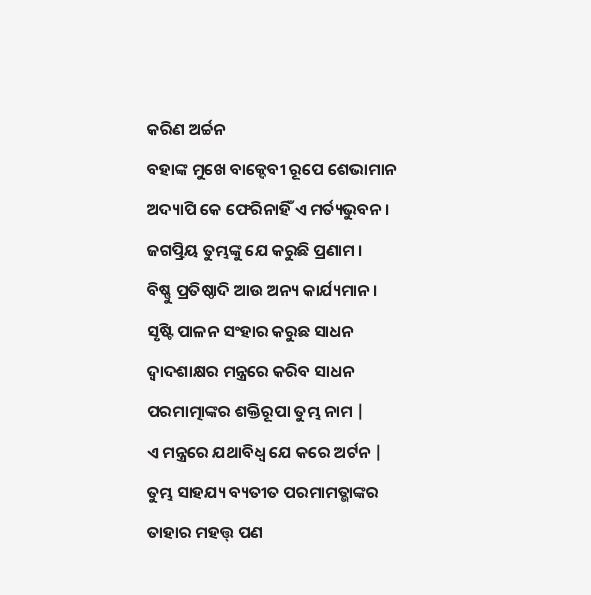କରିଣ ଅର୍ଚ୍ଚନ
ବହାଙ୍କ ମୁଖେ ବାକ୍ଦେବୀ ରୂପେ ଶେଭାମାନ
ଅଦ୍ୟାପି କେ ଫେରିନାହିଁ ଏ ମର୍ତ୍ୟଭୁବନ ।
ଜଗତ୍ପ୍ରିୟ ତୁମ୍ଭଙ୍କୁ ଯେ କରୁଛି ପ୍ରଣାମ ।
ବିଷ୍ଣୁ ପ୍ରତିଷ୍ଠାଦି ଆଉ ଅନ୍ୟ କାର୍ଯ୍ୟମାନ ।
ସୃଷ୍ଟି ପାଳନ ସଂହାର କରୁଛ ସାଧନ
ଦ୍ଵାଦଶାକ୍ଷର ମନ୍ତ୍ରରେ କରିବ ସାଧନ
ପରମାତ୍ମାଙ୍କର ଶକ୍ତିରୂପା ତୁମ୍ଭ ନାମ |
ଏ ମନ୍ତ୍ରରେ ଯଥାବିଧ୍ବ ଯେ କରେ ଅର୍ଟନ |
ତୁମ୍ଭ ସାହଯ୍ୟ ବ୍ୟତୀତ ପରମାମତ୍ଭାଙ୍କର
ତାହାର ମହତ୍ତ୍‌ ପଣ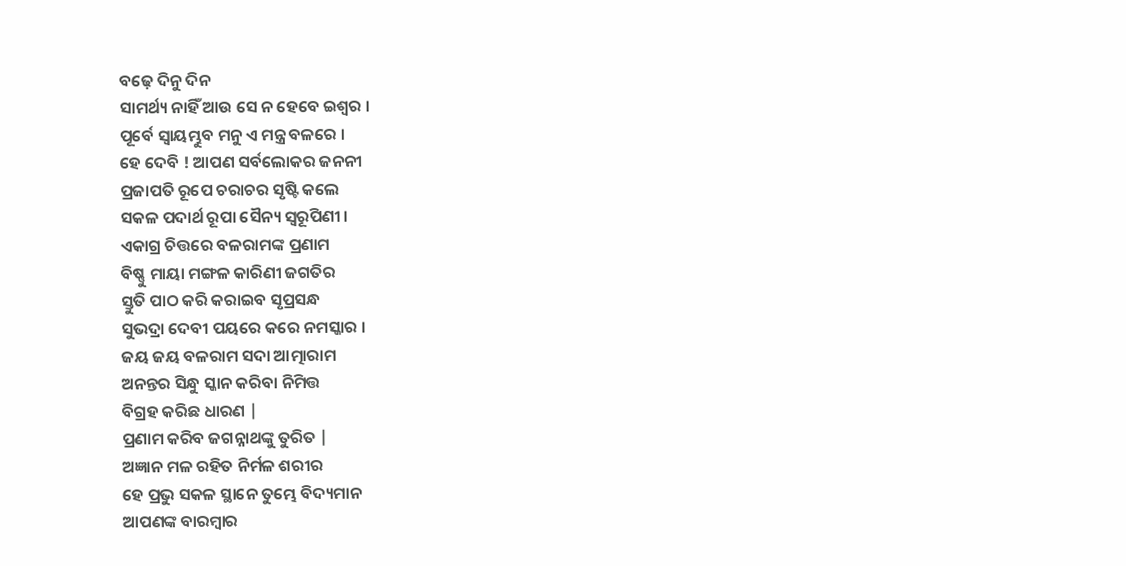ବଢ଼େ ଦିନୁ ଦିନ
ସାମର୍ଥ୍ୟ ନାହିଁ ଆଉ ସେ ନ ହେବେ ଇଶ୍ବର ।
ପୂର୍ବେ ସ୍ବାୟମ୍ଭୁବ ମନୁ ଏ ମନ୍ତ୍ର ବଳରେ ।
ହେ ଦେବି ! ଆପଣ ସର୍ବଲୋକର ଜନନୀ
ପ୍ରଜାପତି ରୂପେ ଚରାଚର ସୃଷ୍ଟି କଲେ
ସକଳ ପଦାର୍ଥ ରୂପା ସୈନ୍ୟ ସ୍ଵରୂପିଣୀ ।
ଏକାଗ୍ର ଚିତ୍ତରେ ବଳରାମଙ୍କ ପ୍ରଣାମ
ବିଷ୍ଣୁ ମାୟା ମଙ୍ଗଳ କାରିଣୀ ଜଗତିର
ସ୍ତୁତି ପାଠ କରି କରାଇବ ସୃପ୍ରସନ୍ଧ
ସୁଭଦ୍ରା ଦେବୀ ପୟରେ କରେ ନମସ୍କାର ।
ଜୟ ଜୟ ବଳରାମ ସଦା ଆତ୍ମାରାମ
ଅନନ୍ତର ସିନ୍ଧୁ ସ୍କାନ କରିବା ନିମିତ୍ତ
ବିଗ୍ରହ କରିଛ ଧାରଣ |
ପ୍ରଣାମ କରିବ ଜଗନ୍ନାଥଙ୍କୁ ତୁରିତ |
ଅଜ୍ଞାନ ମଳ ରହିତ ନିର୍ମଳ ଶରୀର
ହେ ପ୍ରଭୁ ସକଳ ସ୍ଥାନେ ତୁମ୍ଭେ ବିଦ୍ୟମାନ
ଆପଣଙ୍କ ବାରମ୍ବାର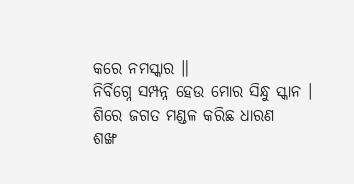କରେ ନମସ୍କାର ॥
ନିର୍ବିଗ୍ନେ ସମ୍ପନ୍ନ ହେଉ ମୋର ସିନ୍ଧୁ ସ୍କାନ ।
ଶିରେ ଜଗତ ମଣ୍ଡଳ କରିଛ ଧାରଣ
ଶଙ୍ଖ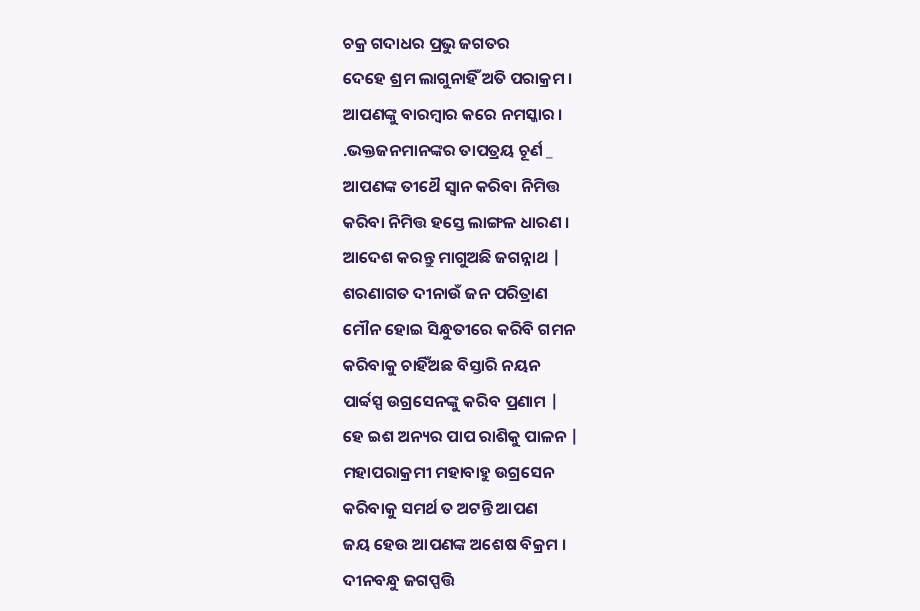ଚକ୍ର ଗଦାଧର ପ୍ରଭୁ ଜଗତର
ଦେହେ ଶ୍ରମ ଲାଗୁନାହିଁ ଅତି ପରାକ୍ରମ ।
ଆପଣଙ୍କୁ ବାରମ୍ବାର କରେ ନମସ୍କାର ।
.ଭକ୍ତଜନମାନଙ୍କର ତାପତ୍ରୟ ଚୂର୍ଣ _
ଆପଣଙ୍କ ତୀଥୈ ସ୍ବାନ କରିବା ନିମିତ୍ତ
କରିବା ନିମିତ୍ତ ହସ୍ତେ ଲାଙ୍ଗଳ ଧାରଣ ।
ଆଦେଶ କରନ୍ତୁ ମାଗୁଅଛି ଜଗନ୍ନାଥ |
ଶରଣାଗତ ଦୀନାଉଁ ଜନ ପରିତ୍ରାଣ
ମୌନ ହୋଇ ସିନ୍ଧୁତୀରେ କରିବି ଗମନ
କରିବାକୁ ଚାହିଁଅଛ ବିସ୍ତାରି ନୟନ
ପାର୍ବ୍ଵସ୍ପ ଉଗ୍ରସେନଙ୍କୁ କରିବ ପ୍ରଣାମ |
ହେ ଇଶ ଅନ୍ୟର ପାପ ରାଶିକୁ ପାଳନ |
ମହାପରାକ୍ରମୀ ମହାବାହୁ ଉଗ୍ରସେନ
କରିବାକୁ ସମର୍ଥ ତ ଅଟନ୍ତି ଆପଣ
ଜୟ ହେଉ ଆପଣଙ୍କ ଅଶେଷ ବିକ୍ରମ ।
ଦୀନବନ୍ଧୁ ଜଗପ୍ପତ୍ତି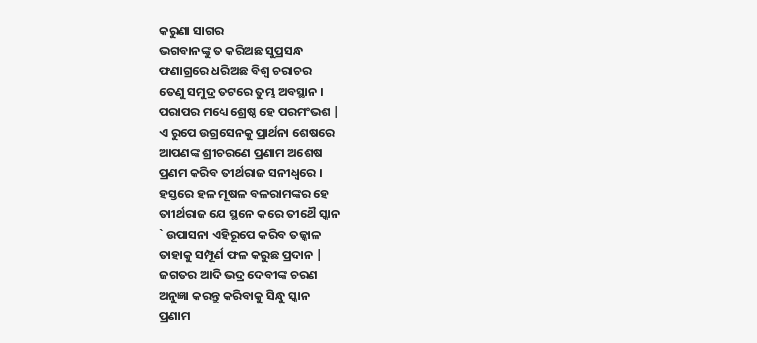କରୁଣା ସାଗର
ଭଗବାନଙ୍କୁ ତ କରିଅଛ ସୁପ୍ରସନ୍ଧ
ଫଣାଗ୍ରରେ ଧରିଅଛ ବିଶ୍ଵ ଚରାଚର
ତେଣୁ ସମୁଦ୍ର ତଟରେ ତୁମ୍ଭ ଅବସ୍ଥାନ ।
ପରାପର ମଧ୍ୟେ ଶ୍ରେଷ୍ଠ ହେ ପରମଂଭଶ |
ଏ ରୁପେ ଉଗ୍ରସେନକୁ ପ୍ରାର୍ଥନା ଶେଷରେ
ଆପଣଙ୍କ ଶ୍ରୀଚରଣେ ପ୍ରଣାମ ଅଶେଷ
ପ୍ରଣମ କରିବ ତୀର୍ଥରାଜ ସନୀଧ୍ଵରେ ।
ହସ୍ତରେ ହଳ ମୂଷଳ ବଳରାମଙ୍କର ହେ
ତାୀର୍ଥରାଜ ଯେ ସ୍ଥନେ କରେ ତୀଥୈ ସ୍କାନ
` ଉପାସନା ଏହିରୂପେ କରିବ ତଜ୍କାଳ
ତାହାକୁ ସମ୍ପୂର୍ଣ ଫଳ କରୁଛ ପ୍ରଦାନ |
ଜଗତର ଆଦି ଭଦ୍ର ଦେବୀଙ୍କ ଚରଣ
ଅନୁଜ୍ଞା କରନ୍ତୁ କରିବାକୁ ସିନ୍ଧୁ ସ୍କାନ
ପ୍ରଣାମ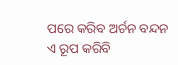ପରେ କରିବ ଅର୍ଚନ ବନ୍ଦନ
ଏ ରୂପ କରିବି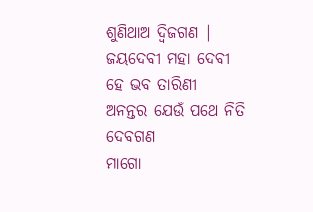ଶୁଣିଥାଅ ଦ୍ଵିଜଗଣ |
ଜୟଦେବୀ ମହା ଦେବୀ ହେ ଭବ ତାରିଣୀ
ଅନନ୍ତର ଯେଉଁ ପଥେ ନିତି ଦେବଗଣ
ମାଗୋ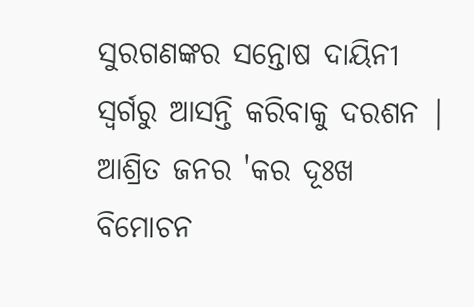ସୁରଗଣଙ୍କର ସନ୍ତୋଷ ଦାୟିନୀ
ସ୍ବର୍ଗରୁ ଆସନ୍ତି କରିବାକୁ ଦରଶନ |
ଆଶ୍ରିତ ଜନର 'କର ଦୂଃଖ ବିମୋଚନ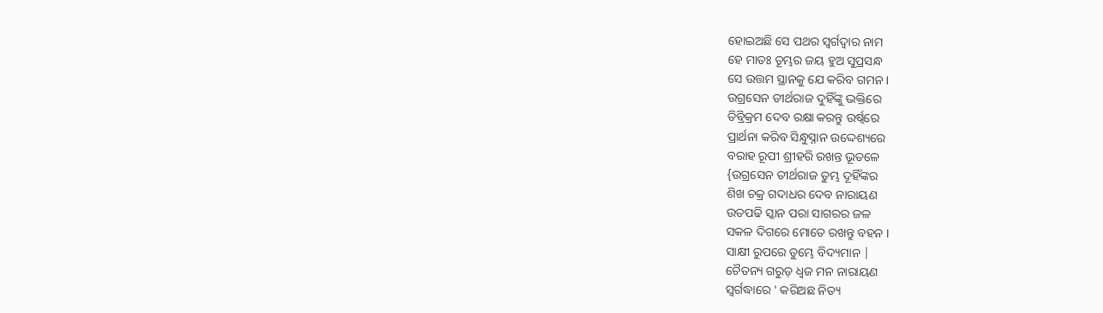ହୋଇଅଛି ସେ ପଥର ସ୍ଵର୍ଗଦ୍ଵାର ନାମ
ହେ ମାତଃ ତୂମ୍ଭର ଜୟ ହୁଅ ସୁପ୍ରସନ୍ଧ
ସେ ଉତ୍ତମ ସ୍ଥାନକୁ ଯେ କରିବ ଗମନ ।
ଉଗ୍ରସେନ ତୀର୍ଥରାଜ ଦୁହିଁଙ୍କୁ ଭକ୍ତିରେ
ତିବ୍ରିକ୍ରମ ଦେବ ରକ୍ଷା କରନ୍ତୁ ଉର୍ଷ୍ବରେ
ପ୍ରାର୍ଥନା କରିବ ସିନ୍ଧୁସ୍ନାନ ଉଦ୍ଦେଶ୍ୟରେ
ବରାହ ରୂପୀ ଶ୍ରୀହରି ରଖନ୍ତ ଭୂତଳେ
{ଉଗ୍ରସେନ ତୀର୍ଥରାଜ ତୁମ୍ଭ ଦୂହିଁଙ୍କର
ଶିଖ ଚକ୍ର ଗଦାଧର ଦେବ ନାରାୟଣ
ଉତପଢି ସ୍କାନ ପରା ସାଗରର ଜଳ
ସକଳ ଦିଗରେ ମୋତେ ରଖନ୍ତୁ ବହନ ।
ସାକ୍ଷୀ ରୁପରେ ତୁମ୍ଭେ ବିଦ୍ୟମାନ |
ଚୈତନ୍ୟ ଗରୁଡ଼ ଧ୍ଵଜ ମନ ନାରାୟଣ
ସ୍ଵର୍ଗଦ୍ଧାରେ ' କରିଅଛ ନିତ୍ୟ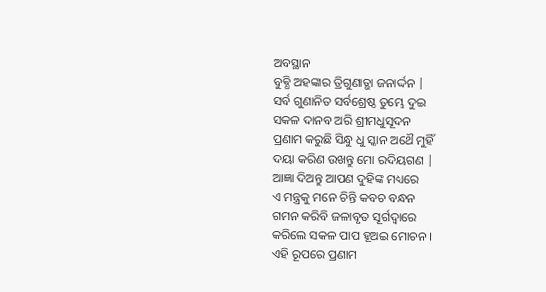ଅବସ୍ଥାନ
ବୁଵ୍ଧି ଅହଙ୍କାର ତ୍ରିଗୁଣାତ୍ଭା ଜନାର୍ଦ୍ଦନ |
ସର୍ବ ଗୁଣାନିତ ସର୍ବଶ୍ରେଷ୍ଠ ତୁମ୍ଭେ ଦୁଇ
ସକଳ ଦାନବ ଅରି ଶ୍ରୀମଧୁସୂଦନ
ପ୍ରଣାମ କରୁଛି ସିନ୍ଧୁ ଧୁ ସ୍କାନ ଅଥୈ ମୁହିଁ
ଦୟା କରିଣ ଉଖନ୍ତୁ ମୋ ରଦିୟଗଣ |
ଆଜ୍ଞା ଦିଅନ୍ତୁ ଆପଣ ଦୁହିଙ୍କ ମଧ୍ୟରେ
ଏ ମନ୍ତ୍ରକୁ ମନେ ଚିନ୍ତି କବଚ ବନ୍ଧନ
ଗମନ କରିବି ଜଳାବୃତ ସୂର୍ଗଦ୍ଵାରେ
କରିଲେ ସକଳ ପାପ ହୂଅଇ ମୋଚନ ।
ଏହି ରୂପରେ ପ୍ରଣାମ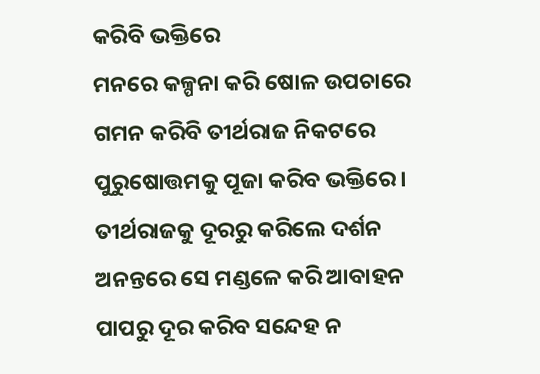କରିବି ଭକ୍ତିରେ
ମନରେ କଳ୍ପନା କରି ଷୋଳ ଉପଚାରେ
ଗମନ କରିବି ତୀର୍ଥରାଜ ନିକଟରେ
ପୁରୁଷୋତ୍ତମକୁ ପୂଜା କରିବ ଭକ୍ତିରେ ।
ତୀର୍ଥରାଜକୁ ଦୂରରୁ କରିଲେ ଦର୍ଶନ
ଅନନ୍ତରେ ସେ ମଣ୍ଡଳେ କରି ଆବାହନ
ପାପରୁ ଦୂର କରିବ ସନ୍ଦେହ ନ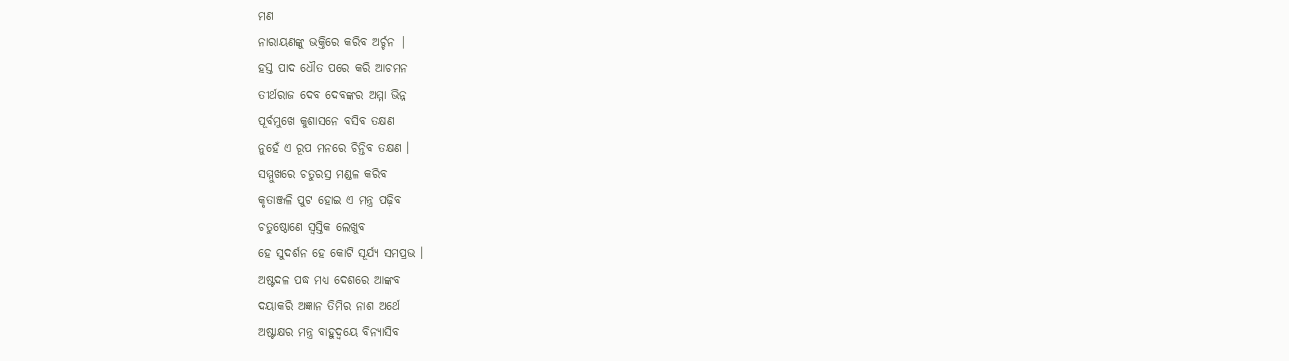ମଣ
ନାରାୟଣଙ୍କୁ ଭକ୍ତିରେ କରିବ ଅର୍ଚ୍ଚନ |
ହସ୍ତ ପାଦ ଧୌତ ପରେ କରି ଆଚମନ
ତୀର୍ଥରାଜ ଦେବ ଦେବଙ୍କର ଅମ୍ମା ଭିନ୍ନ
ପୂର୍ବମୁଖେ କୁଶାସନେ ବସିବ ତକ୍ଷଣ
ନୁହେଁ ଏ ରୂପ ମନରେ ଚିନ୍ତିବ ତକ୍ଷଣ ।
ସମ୍ମୁଖରେ ଚତୁରସ୍ର ମଣ୍ଡଳ କରିବ
କୃତାଞ୍ଜଳି ପୁଟ ହୋଇ ଏ ମନ୍ତ୍ର ପଢ଼ିବ
ଚତୁଷ୍ଠୋଣେ ସ୍ଵସ୍ତିକ ଲେଖୁବ
ହେ ସୁଦର୍ଶନ ହେ କୋଟି ସୂର୍ଯ୍ୟ ସମପ୍ରଭ ।
ଅଷ୍ଟଦଳ ପଦ୍ଧ ମଧ୍ୟ ଦେଶରେ ଆଙ୍କବ
ଦୟାକରି ଅଜ୍ଞାନ ତିମିର ନାଶ ଅର୍ଥେ
ଅଷ୍ଟାକ୍ଷର ମନ୍ତ୍ର ବାହୁଦ୍ଵୟେ ବିନ୍ୟାସିବ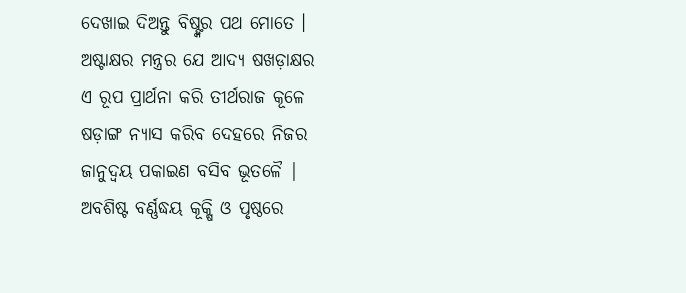ଦେଖାଇ ଦିଅନ୍ତୁ ବିଷ୍ଙ୍କର ପଥ ମୋତେ ।
ଅଷ୍ଟାକ୍ଷର ମନ୍ତ୍ରର ଯେ ଆଦ୍ୟ ଷଖଡ଼ାକ୍ଷର
ଏ ରୂପ ପ୍ରାର୍ଥନା କରି ତୀର୍ଥରାଜ କୂଳେ
ଷଡ଼ାଙ୍ଗ ନ୍ୟାସ କରିବ ଦେହରେ ନିଜର
ଜାନୁଦ୍ଵୟ ପକାଇଣ ବସିବ ଭୂତଳୈ |
ଅବଶିଷ୍ଟ ବର୍ଣ୍ଣଦ୍ଧୟ କୂକ୍ଷି ଓ ପୃଷ୍ଠରେ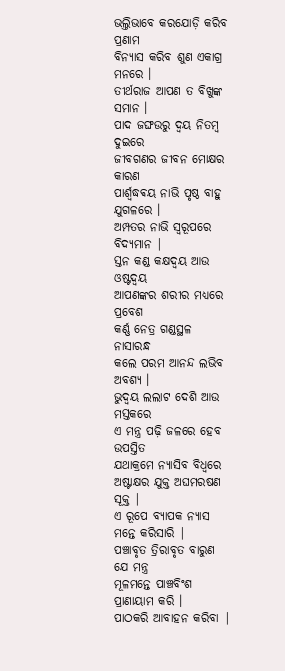ଭଲ୍ତିଭାବେ କରଯୋଡ଼ି କରିବ ପ୍ରଣାମ
ବିନ୍ୟାସ କରିବ ଶୁଣ ଏକାଗ୍ର ମନରେ ।
ତୀର୍ଥରାଜ ଆପଣ ତ ବିଖୁଙ୍କ ସମାନ ।
ପାଦ ଜଙ୍ଘଉରୁ ଦ୍ଵୟ ନିତମ୍ବ ଦୁଇରେ
ଜୀବଗଣର ଜୀବନ ମୋକ୍ଷର କାରଣ
ପାର୍ଶ୍ଵଦ୍ଧଵୟ ନାଭି ପୃଷ୍ଠ ବାହୁ ଯୁଗଳରେ ।
ଅମ୍ପତର ନାଭି ସ୍ଵରୂପରେ ବିଦ୍ୟମାନ |
ସ୍ତନ କଣ୍ଡ କକ୍ଷଦ୍ଵୟ ଆଉ ଓଷ୍ଟଦ୍ଵୟ
ଆପଣଙ୍କର ଶରୀର ମଧ୍ୟରେ ପ୍ରବେଶ
କର୍ଣ୍ଣ ନେତ୍ର ଗଣ୍ଡସ୍ଥଳ ନାସାରନ୍ଧ
କଲେ ପରମ ଆନନ୍ଦ ଲଭିବ ଅବଶ୍ୟ ।
ଭୁଦ୍ଵୟ ଲଲାଟ ଦେଶି ଆଉ ମସ୍ତକରେ
ଏ ମନ୍ତ୍ର ପଢ଼ି ଜଳରେ ହେବ ଉପସ୍ତିତ
ଯଥାକ୍ରମେ ନ୍ୟାସିବ ବିଧ୍ବରେ
ଅଷ୍ଟାକ୍ଷର ଯୁକ୍ତ ଅଘମରଷଣ ସୂକ୍ତ |
ଏ ରୂପେ ବ୍ୟାପକ ନ୍ୟାସ ମନ୍ତେ କରିସାରି |
ପଞ୍ଚାବୃତ ତ୍ରିରାବୃତ ବାରୁଣ ଯେ ମନ୍ତ୍ର
ମୂଳମନ୍ତେ ପାଞ୍ଚବିଂଶ ପ୍ରାଣାୟାମ କରି ।
ପାଠକରି ଆବାହନ କରିବା |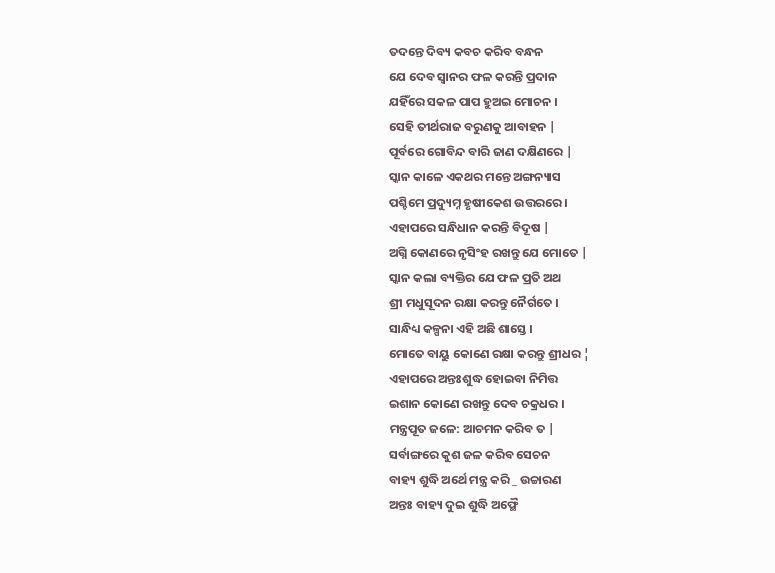ତଦନ୍ତେ ଦିବ୍ୟ କବଚ କରିବ ବନ୍ଧନ
ଯେ ଦେବ ସ୍ଵାନର ଫଳ କରନ୍ତି ପ୍ରଦାନ
ଯହିଁରେ ସକଳ ପାପ ହୁଅଇ ମୋଚନ ।
ସେହି ତୀର୍ଥରାଜ ବରୁଣକୁ ଆବାହନ |
ପୂର୍ବରେ ଗୋବିନ୍ଦ ବାରି ଜାଣ ଦକ୍ଷିଣରେ |
ସ୍କାନ କାଳେ ଏକଥର ମନ୍ତେ ଅଙ୍ଗନ୍ୟାସ
ପଶ୍ଚିମେ ପ୍ରଦ୍ୟୁମ୍ନ ହୃଷୀକେଶ ଉତ୍ତରରେ ।
ଏହାପରେ ସନ୍ଧିଧାନ କରନ୍ତି ବିଦୂଷ |
ଅଗ୍ନି କୋଣରେ ନୃସିଂହ ରଖନ୍ତୁ ଯେ ମୋତେ |
ସ୍କାନ କଲା ବ୍ୟକ୍ତିର ଯେ ଫଳ ପ୍ରତି ଅଥ
ଶ୍ରୀ ମଧୁସୂଦନ ରକ୍ଷା କରନ୍ତୁ ନୈର୍ଗତେ ।
ସାନ୍ଧିଧ୍ୟ କଳ୍ପନା ଏହି ଅଛି ଶାସ୍ତେ ।
ମୋତେ ବାୟୁ କୋଣେ ରକ୍ଷା କରନ୍ତୁ ଶ୍ରୀଧର ¦
ଏହାପରେ ଅନ୍ତଃଶୁଦ୍ଧ ହୋଇବା ନିମିତ୍ତ
ଇଶାନ କୋଣେ ରଖନ୍ତୁ ଦେବ ଚକ୍ରଧର ।
ମନ୍ତ୍ରପୂତ ଜଳେ: ଆଚମନ କରିବ ତ |
ସର୍ବାଙ୍ଗରେ କୁଶ ଜଳ କରିବ ସେଚନ
ବାହ୍ୟ ଶୁଦ୍ଧି ଅର୍ଥେ ମନ୍ତ୍ର କରି _ ଉଚ୍ଚାରଣ
ଅନ୍ତଃ ବାହ୍ୟ ଦୁଇ ଶୁଦ୍ଧି ଅଫ୍ଥୈ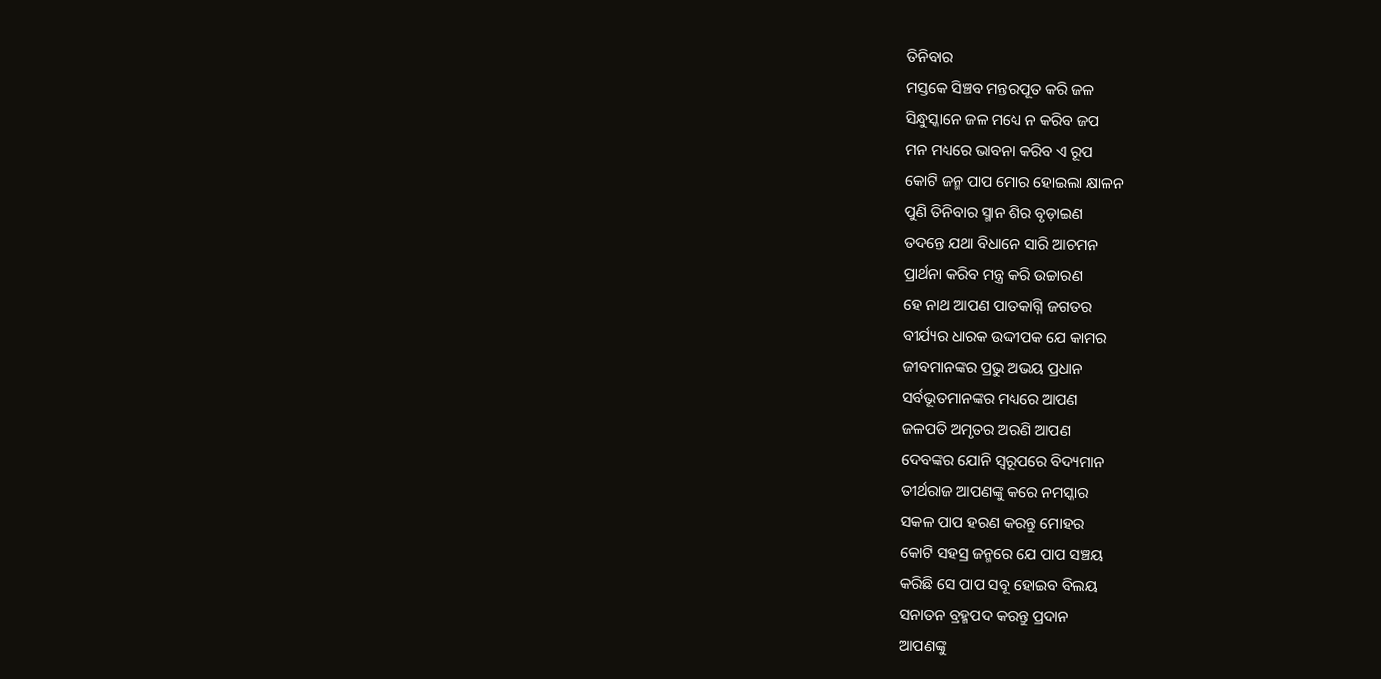ତିନିବାର
ମସ୍ତକେ ସିଞ୍ଚବ ମନ୍ତରପୂତ କରି ଜଳ
ସିନ୍ଧୁସ୍କାନେ ଜଳ ମଧ୍ୟେ ନ କରିବ ଜପ
ମନ ମଧ୍ୟରେ ଭାବନା କରିବ ଏ ରୂପ
କୋଟି ଜନ୍ମ ପାପ ମୋର ହୋଇଲା କ୍ଷାଳନ
ପୁଣି ତିନିବାର ସ୍ମାନ ଶିର ବୃଡ଼ାଇଣ
ତଦନ୍ତେ ଯଥା ବିଧାନେ ସାରି ଆଚମନ
ପ୍ରାର୍ଥନା କରିବ ମନ୍ତ୍ର କରି ଉଚ୍ଚାରଣ
ହେ ନାଥ ଆପଣ ପାତକାଗ୍ନି ଜଗତର
ବୀର୍ଯ୍ୟର ଧାରକ ଉଦ୍ଦୀପକ ଯେ କାମର
ଜୀବମାନଙ୍କର ପ୍ରଭୁ ଅଭୟ ପ୍ରଧାନ
ସର୍ବଭୂତମାନଙ୍କର ମଧ୍ୟରେ ଆପଣ
ଜଳପତି ଅମୃତର ଅରଣି ଆପଣ
ଦେବଙ୍କର ଯୋନି ସ୍ଵରୂପରେ ବିଦ୍ୟମାନ
ତୀର୍ଥରାଜ ଆପଣଙ୍କୁ କରେ ନମସ୍କାର
ସକଳ ପାପ ହରଣ କରନ୍ତୁ ମୋହର
କୋଟି ସହସ୍ର ଜନ୍ମରେ ଯେ ପାପ ସଞ୍ଚୟ
କରିଛି ସେ ପାପ ସବୂ ହୋଇବ ବିଲୟ
ସନାତନ ବ୍ରହ୍ମପଦ କରନ୍ତୁ ପ୍ରଦାନ
ଆପଣଙ୍କୁ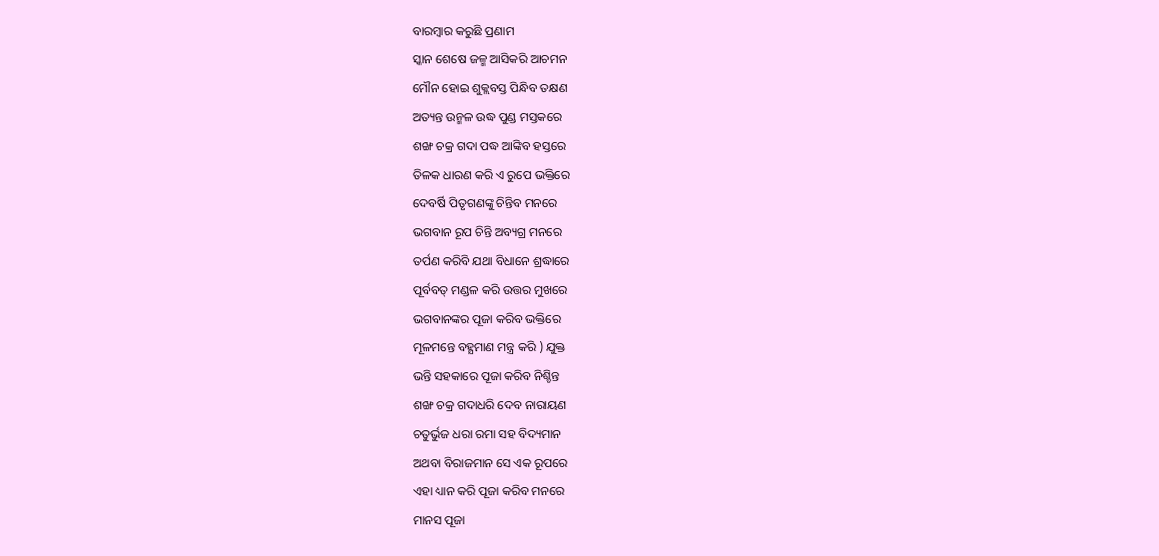ବାରମ୍ବାର କରୁଛି ପ୍ରଣାମ
ସ୍କାନ ଶେଷେ ଜଳ୍ମ ଆସିକରି ଆଚମନ
ମୌନ ହୋଇ ଶୁକ୍ଲବସ୍ତ ପିନ୍ଧିବ ତକ୍ଷଣ
ଅତ୍ୟନ୍ତ ଉନ୍ମଳ ଉଦ୍ଧ ପୁଣ୍ଡ ମସ୍ତକରେ
ଶଙ୍ଖ ଚକ୍ର ଗଦା ପଦ୍ଧ ଆଙ୍କିବ ହସ୍ତରେ
ତିଳକ ଧାରଣ କରି ଏ ରୁପେ ଭକ୍ତିରେ
ଦେବର୍ଷି ପିତୃଗଣଙ୍କୁ ଚିନ୍ତିବ ମନରେ
ଭଗବାନ ରୂପ ଚିନ୍ତି ଅବ୍ୟଗ୍ର ମନରେ
ତର୍ପଣ କରିବି ଯଥା ବିଧାନେ ଶ୍ରଦ୍ଧାରେ
ପୂର୍ବବତ୍‌ ମଣ୍ଡଳ କରି ଉତ୍ତର ମୁଖରେ
ଭଗବାନଙ୍କର ପୂଜା କରିବ ଭକ୍ତିରେ
ମୂଳମନ୍ତେ ବହ୍ଯମାଣ ମନ୍ତ୍ର କରି ) ଯୁକ୍ତ
ଭନ୍ତି ସହକାରେ ପୂଜା କରିବ ନିଶ୍ଚିନ୍ତ
ଶଙ୍ଖ ଚକ୍ର ଗଦାଧରି ଦେବ ନାରାୟଣ
ଚତୁର୍ଭୁଜ ଧରା ରମା ସହ ବିଦ୍ୟମାନ
ଅଥବା ବିରାଜମାନ ସେ ଏକ ରୂପରେ
ଏହା ଧ୍ୟାନ କରି ପୂଜା କରିବ ମନରେ
ମାନସ ପୂଜା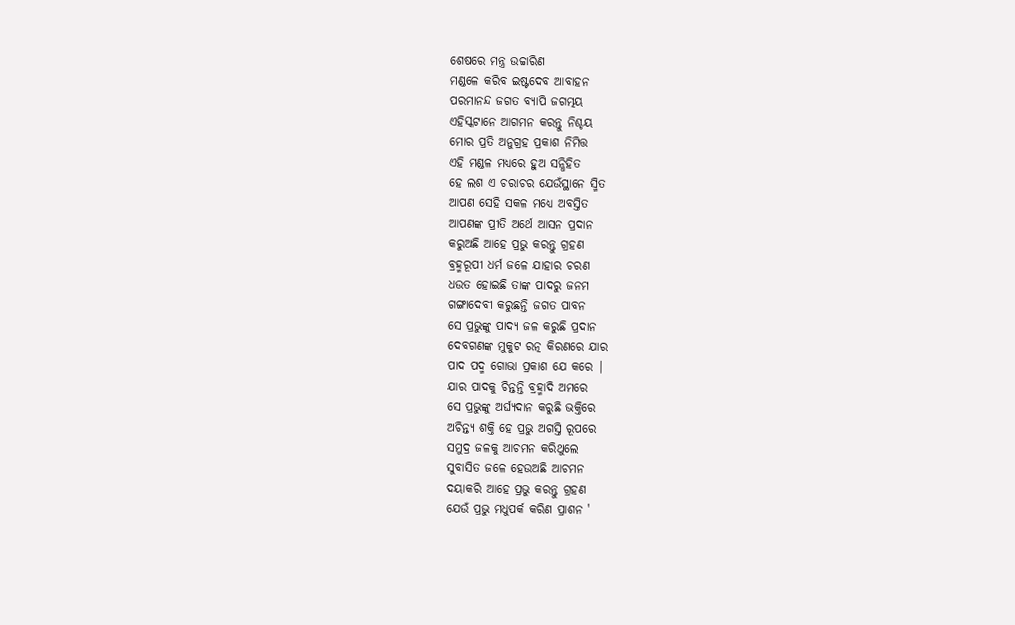ଶେଷରେ ମନ୍ତ୍ର ଉଚ୍ଚାରିଣ
ମଣ୍ଡଳେ କରିବ ଇଷ୍ଟଦେବ ଆବାହନ
ପରମାନନ୍ଦ ଜଗତ ବ୍ୟାପି ଜଗତ୍ମୟ
ଏହିସ୍କଟାନେ ଆଗମନ କରନ୍ତୁ ନିଶ୍ଚୟ
ମୋର ପ୍ରତି ଅନୁଗ୍ରହ ପ୍ରକାଶ ନିମିତ୍ତ
ଏହି ମଣ୍ଡଳ ମଧ୍ୟରେ ହୁଅ ସନ୍ଧିହିତ
ହେ ଲଶ ଏ ଚରାଚର ଯେଉଁସ୍ଥାନେ ସ୍ମିତ
ଆପଣ ସେହି ସକଳ ମଧ୍ୟେ ଅବସ୍ତିତ
ଆପଣଙ୍କ ପ୍ରୀତି ଅର୍ଥେ ଆସନ ପ୍ରଦାନ
କରୁଅଛି ଆହେ ପ୍ରଭୁ କରନ୍ତୁ ଗ୍ରହଣ
ବ୍ରହ୍ମରୂପୀ ଧର୍ମ ଜଳେ ଯାହାର ଚରଣ
ଧଉତ ହୋଇଛି ତାଙ୍କ ପାଦରୁ ଜନମ
ଗଙ୍ଗାଦେବୀ କରୁଛନ୍ତି ଜଗତ ପାବନ
ସେ ପ୍ରଭୁଙ୍କୁ ପାଦ୍ୟ ଜଳ କରୁଛି ପ୍ରଦାନ
ଦେବଗଣଙ୍କ ମୁକୁଟ ରତ୍ନ କିରଣରେ ଯାର
ପାଦ ପଦ୍ମ ଗୋଭା ପ୍ରକାଶ ଯେ କରେ |
ଯାର ପାଦକୁ ଚିନ୍ତନ୍ତି ବ୍ରହ୍ମାଦି ଅମରେ
ସେ ପ୍ରଭୁଙ୍କୁ ଅର୍ଘ୍ୟଦାନ କରୁଛି ଭକ୍ତିରେ
ଅଚିନ୍ତ୍ୟ ଶକ୍ତି ହେ ପ୍ରଭୁ ଅଗସ୍ତି ରୂପରେ
ସମୁଦ୍ର ଜଳକୁ ଆଚମନ କରିଥୁଲେ
ସୁବାସିତ ଜଳେ ହେଉଅଛି ଆଚମନ
ଦୟାକରି ଆହେ ପ୍ରଭୁ କରନ୍ତୁ ଗ୍ରହଣ
ଯେଉଁ ପ୍ରଭୁ ମଧୁପର୍କ କରିଣ ପ୍ରାଶନ '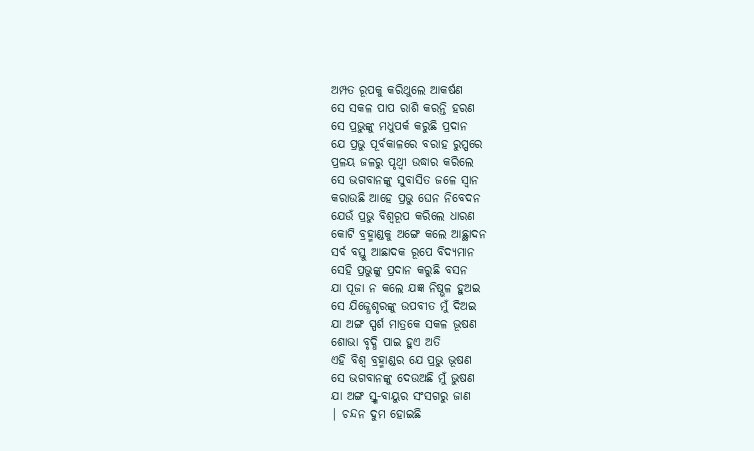ଅମ୍ପତ ରୂପକୁ କରିଥୁଲେ ଆକର୍ଷଣ
ସେ ସକଳ ପାପ ରାଶି କରନ୍ତି ହରଣ
ସେ ପ୍ରଭୁଙ୍କୁ ମଧୁପର୍କ କରୁଛି ପ୍ରଦାନ
ଯେ ପ୍ରଭୁ ପୂର୍ବକାଳରେ ବରାହ ରୁପ୍ପରେ
ପ୍ରଳୟ ଜଳରୁ ପୃଥ୍ଵୀ ଉଦ୍ଧାର କରିଲେ
ସେ ଭଗବାନଙ୍କୁ ସୁବାସିତ ଜଳେ ସ୍ଵାନ
କରାଉଛି ଆହେ ପ୍ରଭୁ ଘେନ ନିବେଦନ
ଯେଉଁ ପ୍ରଭୁ ବିଶ୍ଵରୂପ କରିଲେ ଧାରଣ
କୋଟି ବ୍ରହ୍ମାଣ୍ଡକୁ ଅଙ୍ଗେ କଲେ ଆଛ୍ଥାଦନ
ସର୍ବ ବସ୍ତୁ ଆଛାଦକ ରୂପେ ବିଦ୍ୟମାନ
ସେହି ପ୍ରଭୁଙ୍କୁ ପ୍ରଦାନ କରୁଛି ବସନ
ଯା ପୂଜା ନ କଲେ ଯଜ୍ଞ ନିଷ୍ଭଳ ହୁଅଇ
ସେ ଯିଜ୍ଧେଶୃରଙ୍କୁ ଉପବୀତ ମୁଁ ଦିଅଇ
ଯା ଅଙ୍ଗ ସ୍ପର୍ଶ ମାତ୍ରକେ ସକଳ ଭୂଷଣ
ଶୋଭା ବୃଦ୍ଧି ପାଇ ହୁଏ ଅତି
ଏହି ବିଶ୍ଵ ବ୍ରହ୍ମାଣ୍ଡର ଯେ ପ୍ରଭୁ ଭୂଷଣ
ସେ ଭଗବାନଙ୍କୁ ଦେଉଅଛି ମୁଁ ଭୁଷଣ
ଯା ଅଙ୍ଗ ସ୍ର୍ଶ-ବାୟୁର ସଂସଗରୁ ଜାଣ
| ଚନ୍ଦନ ଦୁମ ହୋଇଛି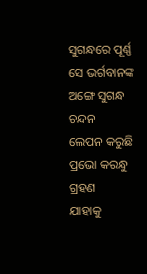ସୁଗନ୍ଧରେ ପୂର୍ଣ୍ଣ
ସେ ଭର୍ଗବାନଙ୍କ ଅଙ୍ଗେ ସୁଗନ୍ଧ ଚନ୍ଦନ
ଲେପନ କରୁଛି ପ୍ରଭୋ କରନ୍ଧୁ ଗ୍ରହଣ
ଯାହାକୁ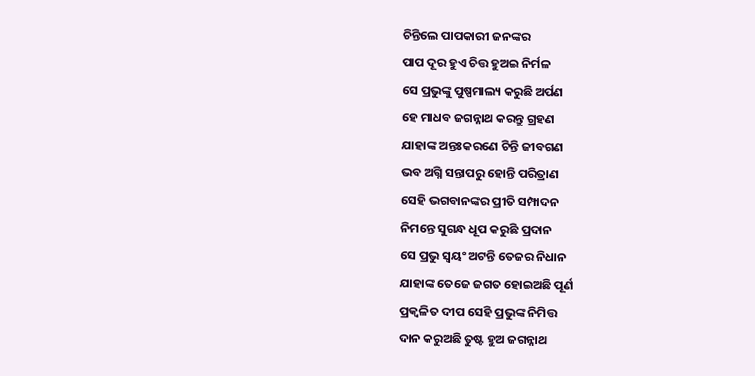ଚିନ୍ତିଲେ ପାପକାରୀ ଜନଙ୍କର
ପାପ ଦୂର ହୁଏ ଚିତ୍ତ ହୁଅଇ ନିର୍ମଳ
ସେ ପ୍ରଭୁଙ୍କୁ ପୁଷ୍ପମାଲ୍ୟ କରୁଛି ଅର୍ପଣ
ହେ ମାଧବ ଜଗନ୍ନାଥ କରନ୍ତୁ ଗ୍ରହଣ
ଯାହାଙ୍କ ଅନ୍ତଃକରଣେ ଚିନ୍ତି ଜୀବଗଣ
ଭବ ଅଗ୍ନି ସନ୍ତାପରୁ ହୋନ୍ତି ପରିତ୍ରାଣ
ସେହି ଭଗବାନଙ୍କର ପ୍ରୀତି ସମ୍ପାଦନ
ନିମନ୍ତେ ସୁଗନ୍ଧ ଧୂପ କରୁଛି ପ୍ରଦାନ
ସେ ପ୍ରଭୁ ସ୍ବୟଂ ଅଟନ୍ତି ତେଜର ନିଧାନ
ଯାହାଙ୍କ ତେଜେ ଜଗତ ହୋଇଅଛି ପୂର୍ଣ
ପ୍ରକ୍ଵଳିତ ଦୀପ ସେହି ପ୍ରଭୁଙ୍କ ନିମିତ୍ତ
ଦାନ କରୁଅଛି ତୁଷ୍ଟ ହୁଅ ଜଗନ୍ନାଥ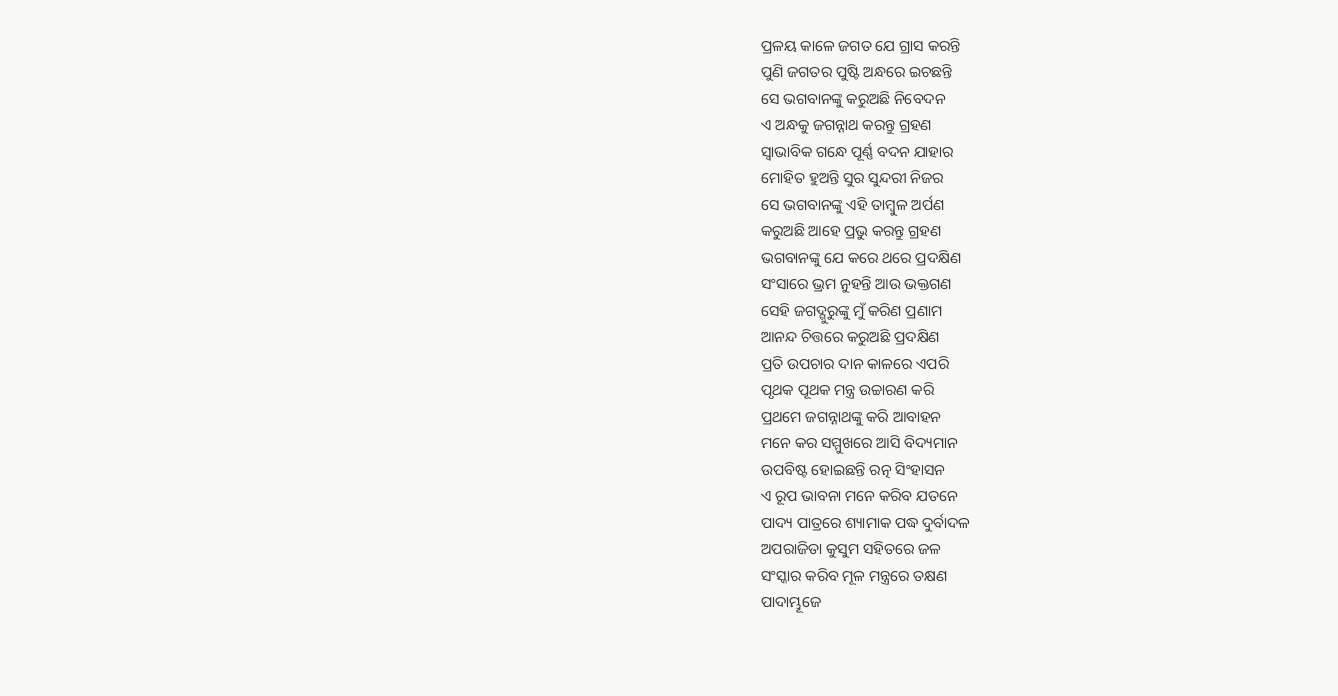ପ୍ରଳୟ କାଳେ ଜଗତ ଯେ ଗ୍ରାସ କରନ୍ତି
ପୁଣି ଜଗତର ପୁଷ୍ଟି ଅନ୍ଧରେ ଇଚଛନ୍ତି
ସେ ଭଗବାନଙ୍କୁ କରୁଅଛି ନିବେଦନ
ଏ ଅନ୍ଧକୁ ଜଗନ୍ନାଥ କରନ୍ତୁ ଗ୍ରହଣ
ସ୍ଵାଭାବିକ ଗନ୍ଧେ ପୂର୍ଣ୍ଣ ବଦନ ଯାହାର
ମୋହିତ ହୁଅନ୍ତି ସୁର ସୁନ୍ଦରୀ ନିଜର
ସେ ଭଗବାନଙ୍କୁ ଏହି ତାମ୍ବୁଳ ଅର୍ପଣ
କରୁଅଛି ଆହେ ପ୍ରଭୁ କରନ୍ତୁ ଗ୍ରହଣ
ଭଗବାନଙ୍କୁ ଯେ କରେ ଥରେ ପ୍ରଦକ୍ଷିଣ
ସଂସାରେ ଭ୍ରମ ନୁହନ୍ତି ଆଉ ଭକ୍ତଗଣ
ସେହି ଜଗଦ୍ଗୁରୁଙ୍କୁ ମୁଁ କରିଣ ପ୍ରଣାମ
ଆନନ୍ଦ ଚିତ୍ତରେ କରୁଅଛି ପ୍ରଦକ୍ଷିଣ
ପ୍ରତି ଉପଚାର ଦାନ କାଳରେ ଏପରି
ପୃଥକ ପୂଥକ ମନ୍ତ୍ର ଉଚ୍ଚାରଣ କରି
ପ୍ରଥମେ ଜଗନ୍ନାଥଙ୍କୁ କରି ଆବାହନ
ମନେ କର ସମ୍ମୁଖରେ ଆସି ବିଦ୍ୟମାନ
ଉପବିଷ୍ଟ ହୋଇଛନ୍ତି ରତ୍ନ ସିଂହାସନ
ଏ ରୂପ ଭାବନା ମନେ କରିବ ଯତନେ
ପାଦ୍ୟ ପାତ୍ରରେ ଶ୍ୟାମାକ ପଦ୍ଧ ଦୁର୍ବାଦଳ
ଅପରାଜିତା କୁସୁମ ସହିତରେ ଜଳ
ସଂସ୍କାର କରିବ ମୂଳ ମନ୍ତ୍ରରେ ତକ୍ଷଣ
ପାଦାମ୍ଭୂଜେ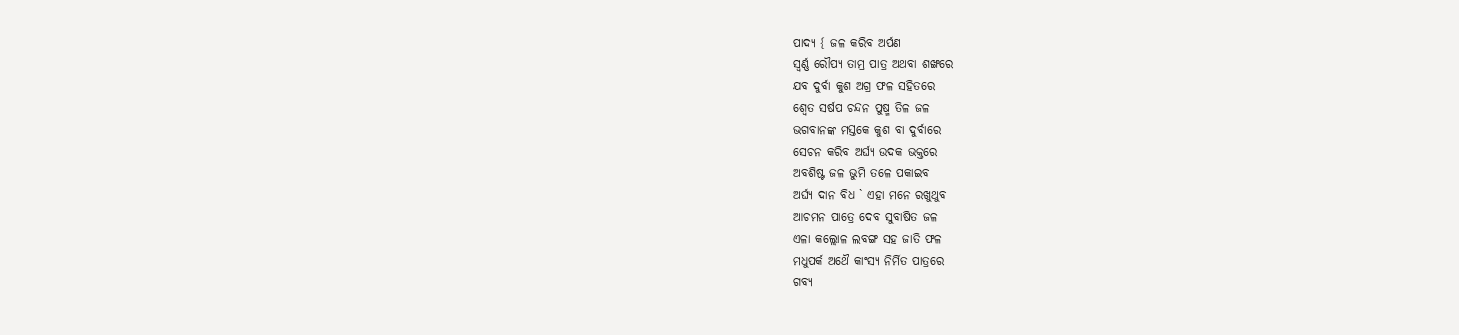ପାଦ୍ୟ { ଜଳ କରିବ ଅର୍ପଣ
ସ୍ଵର୍ଣ୍ଣ ରୌପ୍ୟ ତାମ୍ର ପାତ୍ର ଅଥବା ଶଙ୍ଖରେ
ଯବ ଦୁର୍ବା କୁଶ ଅଗ୍ର ଫଳ ସହିତରେ
ଶ୍ଵେତ ସର୍ଷପ ଚନ୍ଦନ ପୁଷ୍ମ ତିଳ ଜଳ
ଭଗବାନଙ୍କ ମସ୍ତକେ କୁଶ ବା ଦୁର୍ବାରେ
ସେଚନ କରିବ ଅର୍ଘ୍ୟ ଉଦକ ଭକ୍ତରେ
ଅବଶିଷ୍ଟ ଜଳ ଭୁମି ତଳେ ପକାଇବ
ଅର୍ଘ୍ୟ ଦାନ ବିଧ ` ଏହା ମନେ ରଖୁଥୁବ
ଆଚମନ ପାତ୍ରେ ଦେବ ସୁବାଷିତ ଜଳ
ଏଳା କଲ୍ଲୋଳ ଲବଙ୍ଗ ସହ ଜାତି ଫଳ
ମଧୁପର୍କ ଅଥୈ କାଂସ୍ୟ ନିର୍ମିତ ପାତ୍ରରେ
ଗବ୍ୟ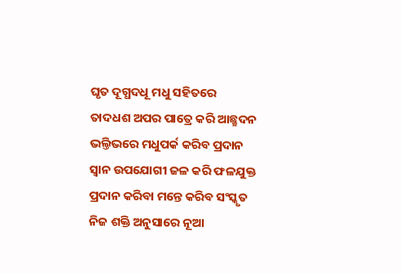ଘୃତ ଦୂଗ୍ଧଦଧୂ ମଧୁ ସହିତରେ
ତାଦଧଶ ଅପର ପାତ୍ରେ କରି ଆଛ୍ଛଦନ
ଭଲ୍ତିଭରେ ମଧୁପର୍କ କରିବ ପ୍ରଦାନ
ସ୍ବାନ ଉପଯୋଗୀ ଜଳ କରି ଫଳଯୁକ୍ତ
ପ୍ରଦାନ କରିବା ମନ୍ତେ କରିବ ସଂସ୍କୃତ
ନିଜ ଶକ୍ତି ଅନୁସାରେ ନୂଆ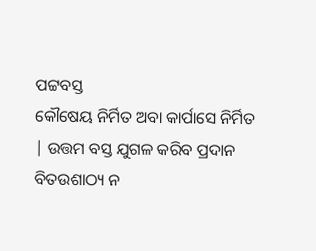ପଟ୍ଟବସ୍ତ
କୌଷେୟ ନିର୍ମିତ ଅବା କାର୍ପାସେ ନିର୍ମିତ
| ଉତ୍ତମ ବସ୍ତ ଯୁଗଳ କରିବ ପ୍ରଦାନ
ବିତଉଶାଠ୍ୟ ନ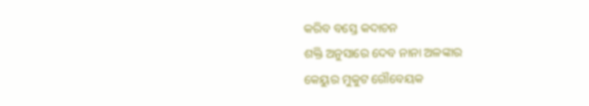କରିବ ବସ୍ତେ କଦାଚନ
ଶକ୍ତି ଅନୁସାରେ ଦେବ ନାନା ଅଳଙ୍କାର
କେୟୁର ମୁକୁଟ ଗୌବେୟକ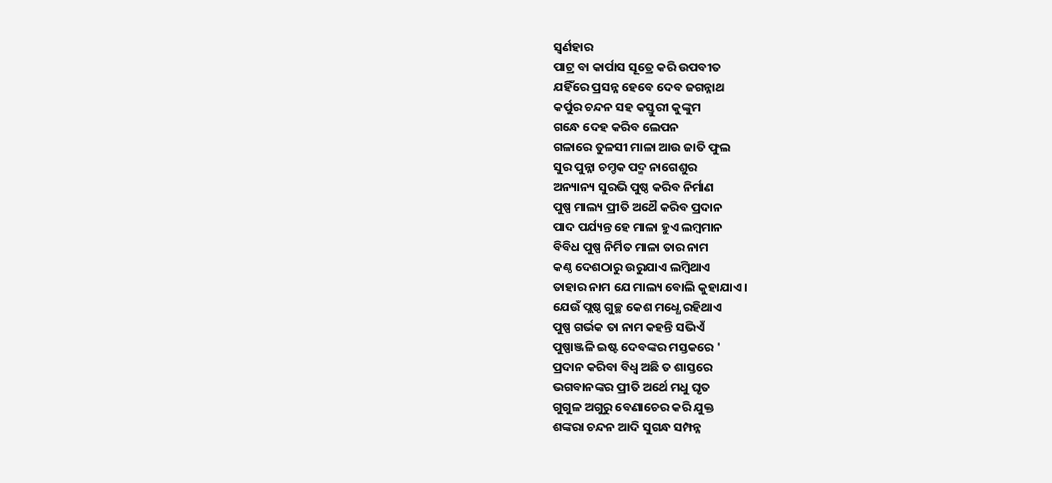ସ୍ଵର୍ଣହାର
ପାଟ୍ର ବା କାର୍ପାସ ସୂତ୍ରେ କରି ଉପବୀତ
ଯହିଁରେ ପ୍ରସନ୍ନ ହେବେ ଦେବ ଜଗନ୍ନାଥ
କର୍ପୁର ଚନ୍ଦନ ସହ କସ୍ତୁରୀ କୁଙ୍କୁମ
ଗନ୍ଧେ ଦେହ କରିବ ଲେପନ
ଗଳାରେ ତୁଳସୀ ମାଳା ଆଉ ଜାତି ଫୁଲ
ସୁର ପୁନ୍ନା ଚମ୍ଚକ ପଦ୍ମ ନାଗେଶୁର
ଅନ୍ୟାନ୍ୟ ସୁରଭି ପୁଷ୍ଠ କରିବ ନିର୍ମାଣ
ପୁଷ୍ପ ମାଲ୍ୟ ପ୍ରୀତି ଅଥୈ କରିବ ପ୍ରଦାନ
ପାଦ ପର୍ଯ୍ୟନ୍ତ ହେ ମାଳା ହୁଏ ଲମ୍ବମାନ
ବିବିଧ ପୁଷ୍ପ ନିର୍ମିତ ମାଳା ତାର ନାମ
କଣ୍ଠ ଦେଶଠାରୁ ଉରୁଯାଏ ଲମ୍ବିଥାଏ
ତାହାର ନାମ ଯେ ମାଲ୍ୟ ବୋଲି କୁହାଯାଏ ।
ଯେଉଁ ପ୍ଲଷ୍ଠ ଗୁଚ୍ଛ କେଶ ମଧ୍ଧେ ରହିଥାଏ
ପୁଷ୍ପ ଗର୍ଭକ ତା ନାମ କହନ୍ତି ସଭିଏଁ
ପୁଷ୍ପାଞ୍ଜଳି ଇଷ୍ଟ ଦେବଙ୍କର ମସ୍ତକରେ '
ପ୍ରଦାନ କରିବା ବିଧ୍ବ ଅଛି ତ ଶାସ୍ତରେ
ଭଗବାନଙ୍କର ପ୍ରୀତି ଅର୍ଥେ ମଧୁ ଘୃତ
ଗୁଗୁଳ ଅଗୁରୁ ବେଣାଚେର କରି ଯୁକ୍ତ
ଶଙ୍କରା ଚନ୍ଦନ ଆଦି ସୁଗନ୍ଧ ସମ୍ପନ୍ନ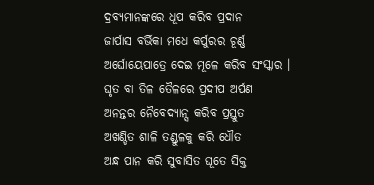ଦ୍ରବ୍ୟମାନଙ୍କରେ ଧୂପ କରିବ ପ୍ରଦାନ
ଜାର୍ପାସ ବର୍ଭିକା ମଧେ କର୍ପୁରର ଚୂର୍ଣ୍ଣ
ଅର୍ଘୋୟେପାତ୍ରେ ଦେଇ ମୂଳେ କରିବ ସଂସ୍କାର ।
ଘୃତ ବା ତିଳ ତୈଳରେ ପ୍ରଦୀପ ଅର୍ପଣ
ଅନନ୍ତର ନୈବେଦ୍ୟାନ୍ସ କରିବ ପ୍ରସ୍ତୁତ
ଅଖଣ୍ଡିତ ଶାଳି ତଣ୍ଡୁଳକୁ କରି ଧୌତ
ଅନ୍ଧ ପାନ କରି ସୁବାସିତ ଘୂତେ ସିକ୍ତ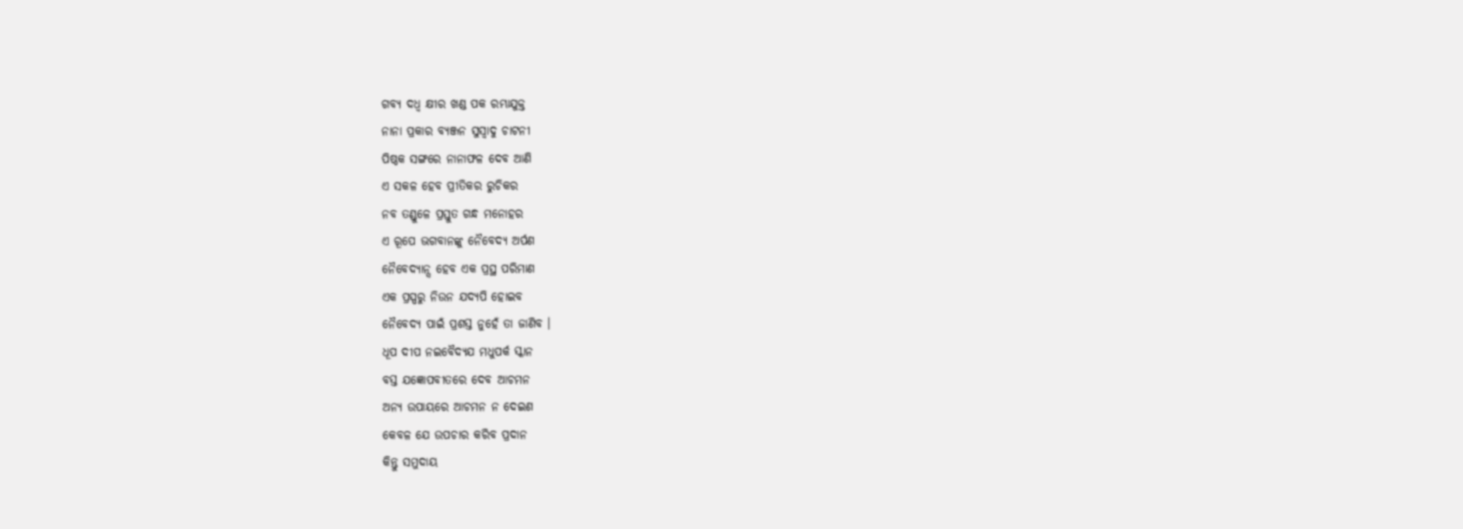ଗବ୍ୟ ଦଧ୍ବ କ୍ଷୀର ଖଣ୍ଡ ପକ ରମ୍ଭାଯୁକ୍ତ
ନାନା ପ୍ରକାର ବ୍ୟଞ୍ଜନ ସୁସ୍ବାଦୁ ଚାଟନୀ
ପିଷ୍ଠକ ସଙ୍ଗରେ ନାନାଫଳ ଦେବ ଆଣି
ଏ ସକଳ ହେବ ପ୍ରୀତିକର ରୁଚିକର
ନବ ତଣ୍ଡୁଳେ ପ୍ରସ୍ତୁତ ଗନ୍ଧ ମନୋହର
ଏ ରୂପେ ଭଗବାନଙ୍କୁ ନୈବେଦ୍ୟ ଅର୍ପଣ
ନୈବେଦ୍ୟାନ୍ସ ହେବ ଏକ ପ୍ରସ୍ଥ ପରିମାଣ
ଏକ ପ୍ରସ୍ପରୁ ନିଉନ ଯଦ୍ୟପି ହୋଇବ
ନୈବେଦ୍ୟ ପାଇଁ ପ୍ରଶସ୍ତ ନୁହେଁ ତା ଜାଣିବ ।
ଧୂପ ଦୀପ ନଇବୈଦ୍ୟଯ ମଧୁପର୍କ ସ୍କାନ
ବସ୍ତ ଯଜ୍ଞୋପବୀତରେ ଦେବ ଆଚମନ
ଅନ୍ୟ ଉପାୟରେ ଆଚମନ ନ ଦେଇଣ
କେବଳ ଯେ ଉପଚାର କରିବ ପ୍ରଦାନ
କିନ୍ତୁ ସମୁଦାୟ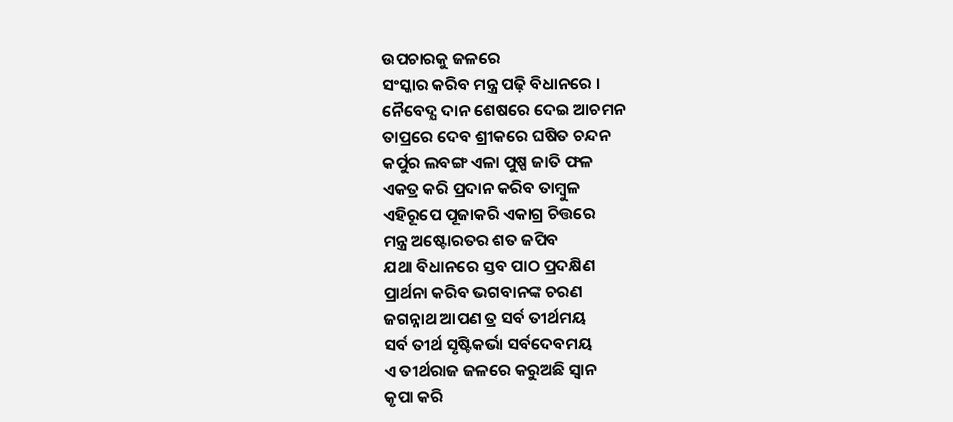ଉପଚାରକୁ ଜଳରେ
ସଂସ୍କାର କରିବ ମନ୍ତ୍ର ପଢ଼ି ବିଧାନରେ ।
ନୈବେଦ୍ଯ ଦାନ ଶେଷରେ ଦେଇ ଆଚମନ
ତାପ୍ରରେ ଦେବ ଶ୍ରୀକରେ ଘଷିତ ଚନ୍ଦନ
କର୍ପୁର ଲବଙ୍ଗ ଏଳା ପୁଷ୍ପ ଜାତି ଫଳ
ଏକତ୍ର କରି ପ୍ରଦାନ କରିବ ତାମ୍ବୁଳ
ଏହିରୂପେ ପୂଜାକରି ଏକାଗ୍ର ଚିତ୍ତରେ
ମନ୍ତ୍ର ଅଷ୍ଟୋରତର ଶତ ଜପିବ
ଯଥା ବିଧାନରେ ସ୍ତବ ପାଠ ପ୍ରଦକ୍ଷିଣ
ପ୍ରାର୍ଥନା କରିବ ଭଗବାନଙ୍କ ଚରଣ
ଜଗନ୍ନାଥ ଆପଣ ତ୍ର ସର୍ବ ତୀର୍ଥମୟ
ସର୍ବ ତୀର୍ଥ ସୃଷ୍ଟିକର୍ଭା ସର୍ବଦେବମୟ
ଏ ତୀର୍ଥରାଜ ଜଳରେ କରୁଅଛି ସ୍ଵାନ
କୃପା କରି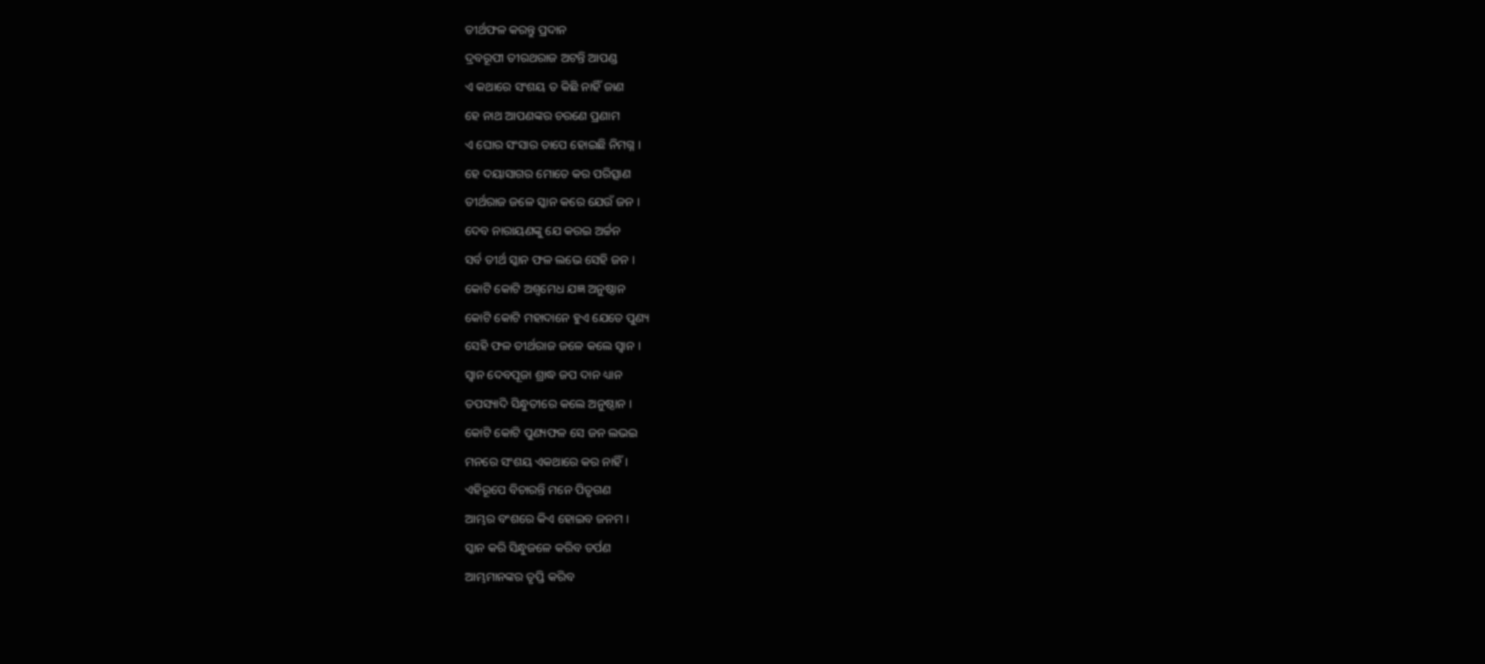ତୀର୍ଥଫଳ କରନ୍ତୁ ପ୍ରଦାନ
ଦ୍ରବରୂପୀ ତୀରଥରାଜ ଅଟନ୍ତି ଆପଣ୍ଡ
ଏ କଥାରେ ସଂଶୟ ତ କିଛି ନାହିଁ ଜାଣ
ହେ ନାଥ ଆପଣଙ୍କର ଚରଣେ ପ୍ରଣାମ
ଏ ଘୋର ସଂସାର ତାପେ ହୋଇଛି ନିମଗ୍ନ ।
ହେ ଦୟାସାଗର ମୋତେ କର ପରିତ୍ସାଣ
ତୀର୍ଥରାଜ ଜଳେ ସ୍କାନ କରେ ଯେଉଁ ଜନ ।
ଦେବ ନାରାୟଣଙ୍କୁ ଯେ କରଇ ଅର୍ଚ୍ଚନ
ସର୍ବ ତୀର୍ଥ ସ୍କାନ ଫଳ ଲଭେ ସେହି ଜନ ।
କୋଟି କୋଟି ଅଶ୍ଵମେଧ ଯଜ୍ଞ ଅନୁଷ୍ଠାନ
କୋଟି କୋଟି ମହାଦାନେ ହୁଏ ଯେତେ ପୁଣ୍ୟ
ସେହି ଫଳ ତୀର୍ଥରାଜ ଜଳେ କଲେ ସ୍ଵାନ ।
ସ୍ଵାନ ଦେବପୂଜା ଶ୍ରାଦ୍ଧ ଜପ ଦାନ ଧ୍ୟାନ
ତପସ୍ୟାଦି ସିନ୍ଧୁତୀରେ କଲେ ଅନୁଷ୍ଠାନ ।
କୋଟି କୋଟି ପୁଣ୍ୟଫଳ ସେ ଜନ ଲଭଇ
ମନରେ ସଂଶୟ ଏକଥାରେ କର ନାହିଁ ।
ଏହିରୂପେ ବିଚାରନ୍ତି ମନେ ପିତୃଗଣ
ଆମ୍ଭର ବଂଶରେ କିଏ ହୋଇବ ଜନମ ।
ସ୍କାନ କରି ସିନ୍ଧୁଜଳେ କରିବ ତର୍ପଣ
ଆମ୍ଭମାନଙ୍କର ତୃପ୍ତି କରିବ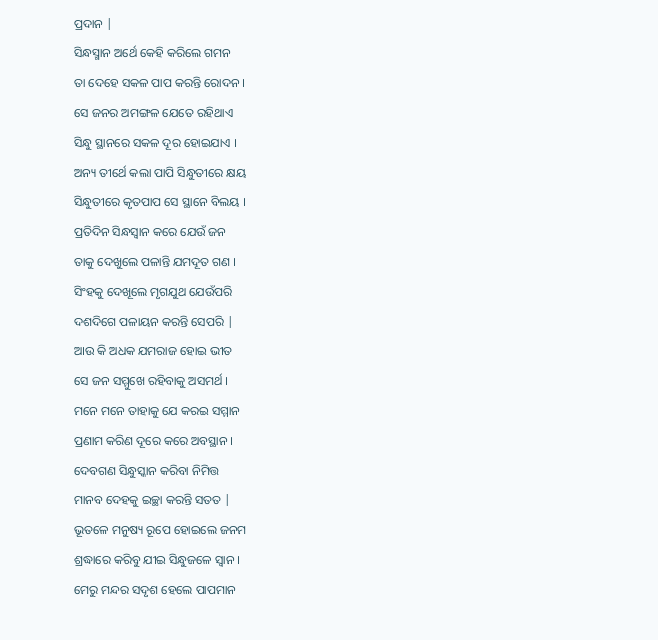ପ୍ରଦାନ |
ସିନ୍ଧସ୍ମାନ ଅର୍ଥେ କେହି କରିଲେ ଗମନ
ତା ଦେହେ ସକଳ ପାପ କରନ୍ତି ରୋଦନ ।
ସେ ଜନର ଅମଙ୍ଗଳ ଯେତେ ରହିଥାଏ
ସିନ୍ଧୁ ସ୍ଥାନରେ ସକଳ ଦୂର ହୋଇଯାଏ ।
ଅନ୍ୟ ତୀର୍ଥେ କଲା ପାପି ସିନ୍ଧୁତୀରେ କ୍ଷୟ
ସିନ୍ଧୁତୀରେ କୃତପାପ ସେ ସ୍ଥାନେ ବିଲୟ ।
ପ୍ରତିଦିନ ସିନ୍ଧସ୍ବାନ କରେ ଯେଉଁ ଜନ
ତାକୁ ଦେଖୁଲେ ପଳାନ୍ତି ଯମଦୂତ ଗଣ ।
ସିଂହକୁ ଦେଖୂଲେ ମୃଗଯୁଥ ଯେଉଁପରି
ଦଶଦିଗେ ପଳାୟନ କରନ୍ତି ସେପରି |
ଆଉ କି ଅଧକ ଯମରାଜ ହୋଇ ଭୀତ
ସେ ଜନ ସମ୍ମୁଖେ ରହିବାକୁ ଅସମର୍ଥ ।
ମନେ ମନେ ତାହାକୁ ଯେ କରଇ ସମ୍ମାନ
ପ୍ରଣାମ କରିଣ ଦୂରେ କରେ ଅବସ୍ଥାନ ।
ଦେବଗଣ ସିନ୍ଧୁସ୍କାନ କରିବା ନିମିତ୍ତ
ମାନବ ଦେହକୁ ଇଚ୍ଛା କରନ୍ତି ସତତ |
ଭୂତଳେ ମନୁଷ୍ୟ ରୂପେ ହୋଇଲେ ଜନମ
ଶ୍ରଦ୍ଧାରେ କରିବୁ ଯୀଇ ସିନ୍ଧୁଜଳେ ସ୍ଵାନ ।
ମେରୁ ମନ୍ଦର ସଦୃଶ ହେଲେ ପାପମାନ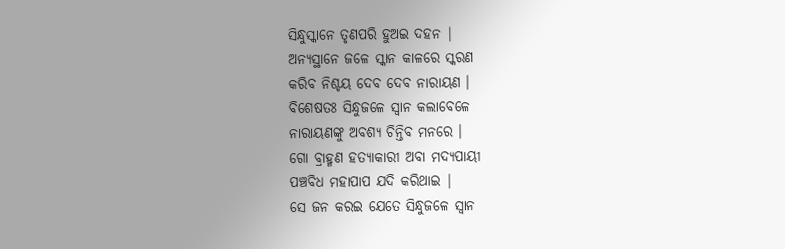ସିନ୍ଧୁସ୍କାନେ ତୃଣପରି ହୁଅଇ ଦହନ |
ଅନ୍ୟସ୍ଥାନେ ଜଳେ ସ୍କାନ କାଳରେ ସ୍କରଣ
କରିବ ନିଶ୍ଚୟ ଦେବ ଦେବ ନାରାୟଣ ।
ବିଶେଷତଃ ସିନ୍ଧୁଜଳେ ସ୍ଵାନ କଲାବେଳେ
ନାରାୟଣଙ୍କୁ ଅବଶ୍ୟ ଚିନ୍ତିବ ମନରେ ।
ଗୋ ବ୍ରାହ୍ମଣ ହତ୍ୟାକାରୀ ଅବା ମଦ୍ୟପାୟୀ
ପଞ୍ଚବିଧ ମହାପାପ ଯଦି କରିଥାଇ |
ସେ ଜନ କରଇ ଯେତେ ସିନ୍ଧୁଜଳେ ସ୍ବାନ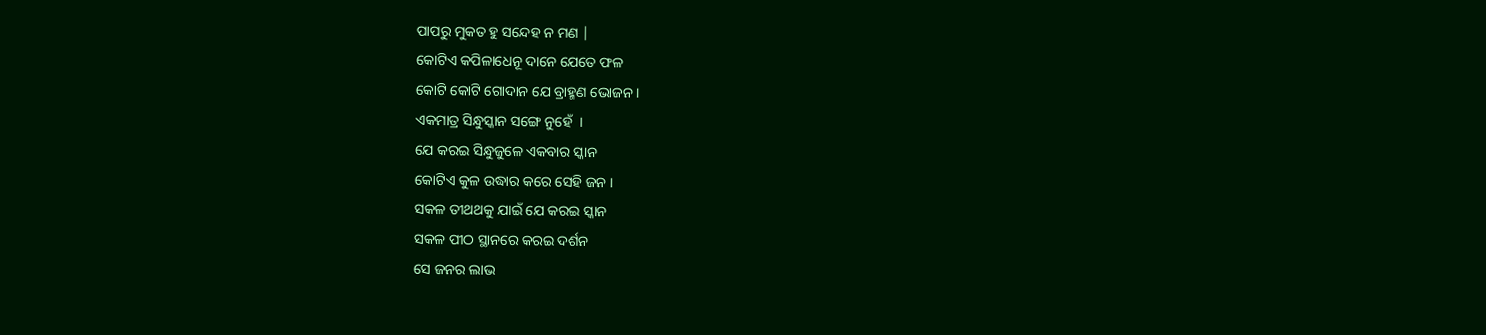ପାପରୁ ମୁକତ ହୁ ସନ୍ଦେହ ନ ମଣ |
କୋଟିଏ କପିଳାଧେନୂ ଦାନେ ଯେତେ ଫଳ
କୋଟି କୋଟି ଗୋଦାନ ଯେ ବ୍ରାହ୍ମଣ ଭୋଜନ ।
ଏକମାତ୍ର ସିନ୍ଧୁସ୍କାନ ସଙ୍ଗେ ନୁହେଁ  ।
ଯେ କରଇ ସିନ୍ଧୁଜୁଳେ ଏକବାର ସ୍କାନ
କୋଟିଏ କୁଳ ଉଦ୍ଧାର କରେ ସେହି ଜନ ।
ସକଳ ତୀଥଥକୁ ଯାଇଁ ଯେ କରଇ ସ୍କାନ
ସକଳ ପୀଠ ସ୍ଥାନରେ କରଇ ଦର୍ଶନ
ସେ ଜନର ଲାଭ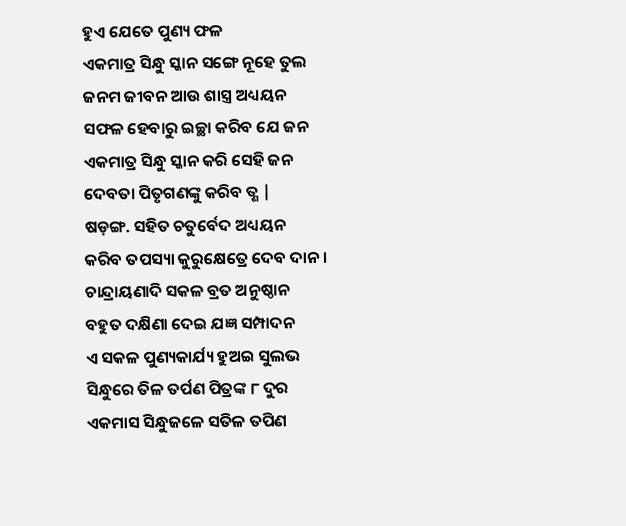ହୁଏ ଯେତେ ପୁଣ୍ୟ ଫଳ
ଏକମାତ୍ର ସିନ୍ଧୁ ସ୍କାନ ସଙ୍ଗେ ନୂହେ ତୁଲ
ଜନମ ଜୀବନ ଆଉ ଶାସ୍ତ୍ର ଅଧ୍ୟୟନ
ସଫଳ ହେବାରୁ ଇଚ୍ଛା କରିବ ଯେ ଜନ
ଏକମାତ୍ର ସିନ୍ଧୁ ସ୍କାନ କରି ସେହି ଜନ
ଦେବତା ପିତୃଗଣଙ୍କୁ କରିବ ତ୍ଣ |
ଷଡ଼ଙ୍ଗ. ସହିତ ଚତୁର୍ବେଦ ଅଧ୍ୟୟନ
କରିବ ତପସ୍ୟା କୁରୁକ୍ଷେତ୍ରେ ଦେବ ଦାନ ।
ଚାନ୍ଦ୍ରାୟଣାଦି ସକଳ ବ୍ରତ ଅନୁଷ୍ଠାନ
ବହୁତ ଦକ୍ଷିଣା ଦେଇ ଯଜ୍ଞ ସମ୍ପାଦନ
ଏ ସକଳ ପୁଣ୍ୟକାର୍ଯ୍ୟ ହୁଅଇ ସୁଲଭ
ସିନ୍ଧୁରେ ତିଳ ତର୍ପଣ ପିତ୍ରଙ୍କ ୮ ଦୁର
ଏକମାସ ସିନ୍ଧୁଜଳେ ସତିଳ ତପିଣ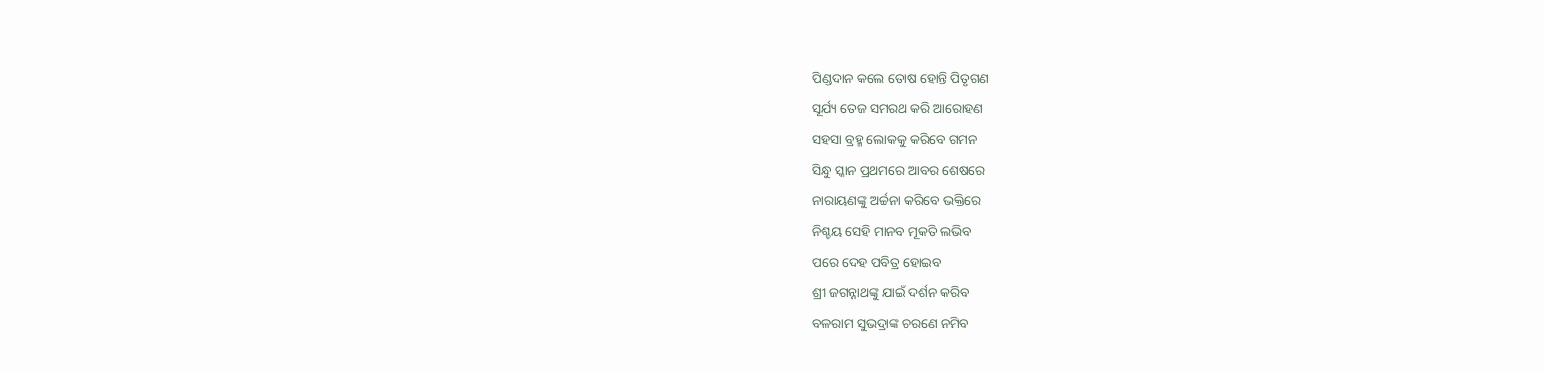ପିଣ୍ଡଦାନ କଲେ ତୋଷ ହୋନ୍ତି ପିତୃଗଣ
ସୂର୍ଯ୍ୟ ତେଜ ସମରଥ କରି ଆରୋହଣ
ସହସା ବ୍ରହ୍ମ ଲୋକକୁ କରିବେ ଗମନ
ସିନ୍ଧୁ ସ୍କାନ ପ୍ରଥମରେ ଆବର ଶେଷରେ
ନାରାୟଣଙ୍କୁ ଅର୍ଚ୍ଚନା କରିବେ ଭକ୍ତିରେ
ନିଶ୍ଚୟ ସେହି ମାନବ ମୂକତି ଲଭିବ
ପରେ ଦେହ ପବିତ୍ର ହୋଇବ
ଶ୍ରୀ ଜଗନ୍ନାଥଙ୍କୁ ଯାଇଁ ଦର୍ଶନ କରିବ
ବଳରାମ ସୁଭଦ୍ରାଙ୍କ ଚରଣେ ନମିବ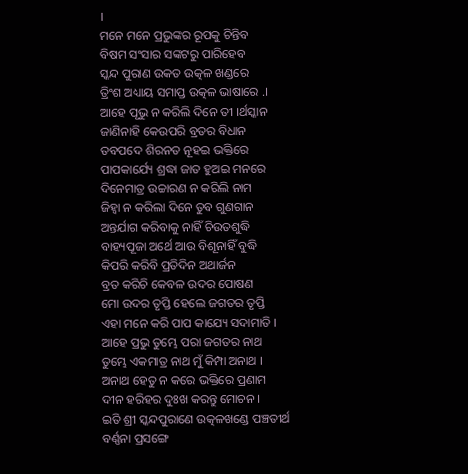।
ମନେ ମନେ ପ୍ରଭୁଙ୍କର ରୂପକୁ ଚିନ୍ତିବ
ବିଷମ ସଂସାର ସଙ୍କଟରୁ ପାରିହେବ
ସ୍କନ୍ଦ ପୁରାଣ ଉକତ ଉତ୍କଳ ଖଣ୍ଡରେ
ତ୍ରିଂଶ ଅଧ୍ୟାୟ ସମାପ୍ତ ଉତ୍କଳ ଭାଷାରେ .।
ଆହେ ପୃଭୁ ନ କରିଲି ଦିନେ ତୀ ।ର୍ଥସ୍କାନ
ଜାଣିନାହି କେଉପରି ବ୍ରତର ବିଧାନ
ତବପଦେ ଶିରନତ ନୂହଇ ଭକ୍ତିରେ
ପାପକାର୍ଯ୍ୟେ ଶ୍ରଦ୍ଧା ଜାତ ହୁଅଇ ମନରେ
ଦିନେମାତ୍ର ଉଚ୍ଚାରଣ ନ କରିଲି ନାମ
ଜିହ୍ଵା ନ କରିଲା ଦିନେ ତୁବ ଗୁଣଗାନ
ଅନ୍ତର୍ଯାଗ କରିବାକୁ ନାହିଁ ଚିଉତଶୁଦ୍ଧି
ବାହ୍ୟପୂଜା ଅର୍ଥେ ଆଉ ବିଶୂନାହିଁ ବୁଦ୍ଧି
କିପରି କରିବି ପ୍ରତିଦିନ ଅଥାର୍ଜନ
ବ୍ରତ କରିଚି କେବଳ ଉଦର ପୋଷଣ
ମୋ ଉଦର ତୃପ୍ତି ହେଲେ ଜଗତର ତୃପ୍ତି
ଏହା ମନେ କରି ପାପ କାଯ୍ୟେ ସଦାମାତି ।
ଆହେ ପ୍ରଭୁ ତୁମ୍ଭେ ପରା ଜଗତର ନାଥ
ତୁମ୍ଭେ ଏକମାତ୍ର ନାଥ ମୁଁ କିମ୍ପା ଅନାଥ ।
ଅନାଥ ହେତୁ ନ କରେ ଭକ୍ତିରେ ପ୍ରଣାମ
ଦୀନ ହରିହର ଦୁଃଖ କରନ୍ତୁ ମୋଚନ ।
ଇତି ଶ୍ରୀ ସ୍କନ୍ଦପୁରାଣେ ଉତ୍କଳଖଣ୍ଡେ ପଞ୍ଚତୀର୍ଥ
ବର୍ଣ୍ଣନା ପ୍ରସଙ୍ଗେ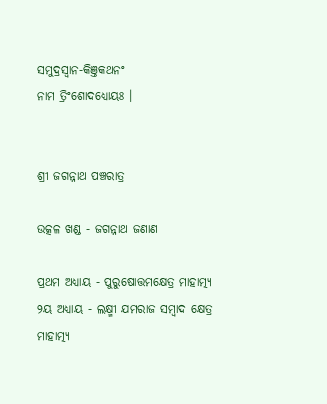ସମୁଦ୍ରସ୍ବାନ-କିଞ୍ତକଥନଂ
ନାମ ତ୍ରିଂଶୋଦଧ୍ୟୋୟଃ ।


ଶ୍ରୀ ଜଗନ୍ନାଥ ପଞ୍ଚରାତ୍ର

ଉତ୍କଳ ଖଣ୍ଡ - ଜଗନ୍ନାଥ ଜଣାଣ

ପ୍ରଥମ ଅଧ୍ୟାୟ - ପୁରୁଷୋତ୍ତମକ୍ଷେତ୍ର ମାହାତ୍ମ୍ୟ
୨ୟ ଅଧ୍ୟାୟ - ଲକ୍ଷ୍ମୀ ଯମରାଜ ସମ୍ବାଦ କ୍ଷେତ୍ର ମାହାତ୍ମ୍ୟ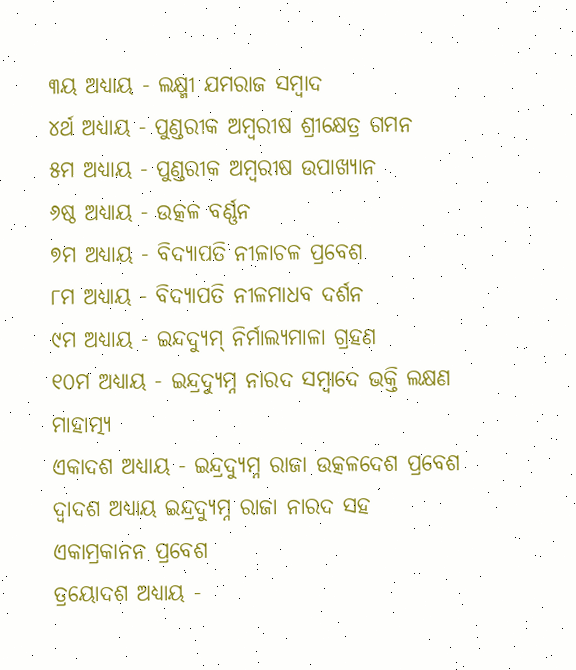୩ୟ ଅଧ୍ୟାୟ - ଲକ୍ଷ୍ମୀ ଯମରାଜ ସମ୍ବାଦ
୪ର୍ଥ ଅଧ୍ୟାୟ - ପୁଣ୍ଡରୀକ ଅମ୍ବରୀଷ ଶ୍ରୀକ୍ଷେତ୍ର ଗମନ
୫ମ ଅଧ୍ୟାୟ - ପୁଣ୍ଡରୀକ ଅମ୍ବରୀଷ ଉପାଖ୍ୟାନ
୬ଷ୍ଠ ଅଧ୍ୟାୟ - ଉତ୍କଳ ବର୍ଣ୍ଣନ
୭ମ ଅଧ୍ୟାୟ - ବିଦ୍ୟାପତି ନୀଳାଚଳ ପ୍ରବେଶ
୮ମ ଅଧ୍ୟାୟ - ବିଦ୍ୟାପତି ନୀଳମାଧବ ଦର୍ଶନ
୯ମ ଅଧ୍ୟାୟ - ଇନ୍ଦଦ୍ୟୁମ୍ ନିର୍ମାଲ୍ୟମାଳା ଗ୍ରହଣ
୧୦ମ ଅଧ୍ୟାୟ - ଇନ୍ଦ୍ରଦ୍ୟୁମ୍ନ ନାରଦ ସମ୍ବାଦେ ଭକ୍ତି ଲକ୍ଷଣ ମାହାତ୍ମ୍ୟ
ଏକାଦଶ ଅଧ୍ୟାୟ - ଇନ୍ଦ୍ରଦ୍ୟୁମ୍ନ ରାଜା ଉତ୍କଳଦେଶ ପ୍ରବେଶ
ଦ୍ବାଦଶ ଅଧ୍ୟାୟ ଇନ୍ଦ୍ରଦ୍ୟୁମ୍ନ ରାଜା ନାରଦ ସହ ଏକାମ୍ରକାନନ ପ୍ରବେଶ
ତ୍ରୟୋଦଶ ଅଧ୍ୟାୟ -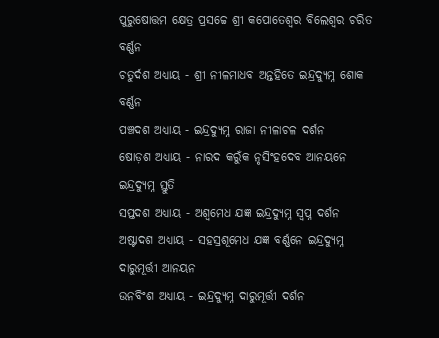ପୁରୁଷୋତ୍ତମ କ୍ଷେତ୍ର ପ୍ରସଚ୍ଚେ ଶ୍ରୀ କପୋତେଶ୍ଵର ବିଲେଶ୍ଵର ଚରିତ ବର୍ଣ୍ଣନ
ଚତୁର୍ଦଶ ଅଧ୍ୟାୟ - ଶ୍ରୀ ନୀଳମାଧବ ଅନ୍ତହିତେ ଇନ୍ଦ୍ରଦ୍ୟୁମ୍ନ ଶୋକ ବର୍ଣ୍ଣନ
ପଞ୍ଚଦଶ ଅଧ୍ୟାୟ - ଇନ୍ଦ୍ରଦ୍ୟୁମ୍ନ ରାଜା ନୀଳାଚଳ ଦର୍ଶନ
ଷୋଡ଼ଶ ଅଧ୍ୟାୟ - ନାରଦ କରୁଁକ ନୃସିଂହଦେବ ଆନୟନେ ଇନ୍ଦ୍ରଦ୍ୟୁମ୍ନ ସ୍ତୁତି
ସପ୍ତଦଶ ଅଧ୍ୟାୟ - ଅଶ୍ଵମେଧ ଯଜ୍ଞ ଇନ୍ଦ୍ରଦ୍ୟୁମ୍ନ ସ୍ଵପ୍ନ ଦର୍ଶନ
ଅଷ୍ଟାଦଶ ଅଧ୍ୟାୟ - ସହସ୍ରଶୂମେଧ ଯଜ୍ଞ ବର୍ଣ୍ଣନେ ଇନ୍ଦ୍ରଦ୍ୟୁମ୍ନ ଦାରୁମୂର୍ତ୍ତୀ ଆନୟନ
ଉନବିଂଶ ଅଧ୍ୟାୟ - ଇନ୍ଦ୍ରଦ୍ୟୁମ୍ନ ଦାରୁମୂର୍ତ୍ତୀ ଦର୍ଶନ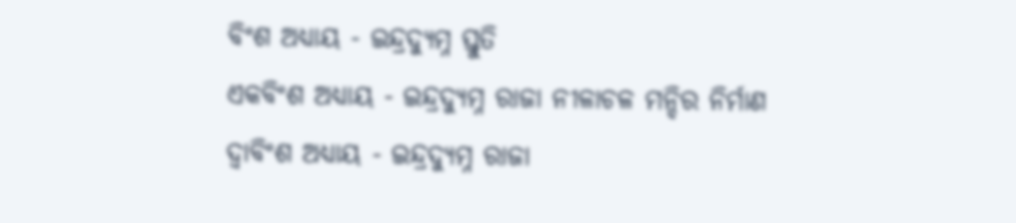ବିଂଶ ଅଧ୍ୟାୟ - ଇନ୍ଦ୍ରଦ୍ୟୁମ୍ନ ସ୍ତୁତି
ଏକବିଂଶ ଅଧ୍ୟାୟ - ଇନ୍ଦ୍ରଦ୍ୟୁମ୍ନ ରାଜା ନୀଳାଚଳ ମନ୍ଦିର ନିର୍ମାଣ
ଦ୍ଵାବିଂଶ ଅଧ୍ୟାୟ - ଇନ୍ଦ୍ରଦ୍ୟୁମ୍ନ ରାଜା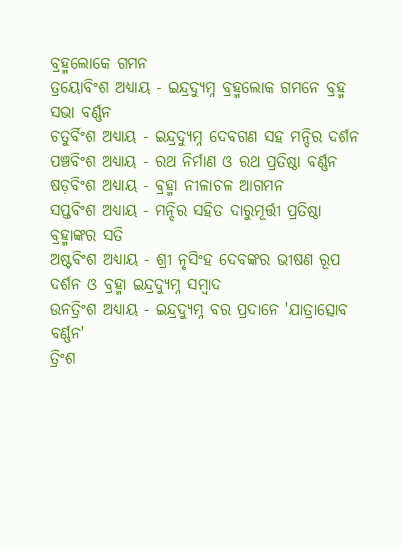ବ୍ରହ୍ମଲୋକେ ଗମନ
ତ୍ରୟୋବିଂଶ ଅଧ୍ୟାୟ - ଇନ୍ଦ୍ରଦ୍ୟୁମ୍ନ ବ୍ରହ୍ମଲୋକ ଗମନେ ବ୍ରହ୍ମ ସଭା ବର୍ଣ୍ଣନ
ଚତୁର୍ବିଂଶ ଅଧ୍ୟାୟ - ଇନ୍ଦ୍ରଦ୍ୟୁମ୍ନ ଦେବଗଣ ସହ ମନ୍ଦିର ଦର୍ଶନ
ପଞ୍ଚବିଂଶ ଅଧ୍ୟାୟ - ରଥ ନିର୍ମାଣ ଓ ରଥ ପ୍ରତିଷ୍ଠା ବର୍ଣ୍ଣନ
ଷଡ଼ବିଂଶ ଅଧ୍ୟାୟ - ବ୍ରହ୍ମା ନୀଳାଚଳ ଆଗମନ
ସପ୍ତବିଂଶ ଅଧ୍ୟାୟ - ମନ୍ଦିର ସହିତ ଦାରୁମୂର୍ତ୍ତୀ ପ୍ରତିଷ୍ଠା ବ୍ରହ୍ମାଙ୍କର ସତି
ଅଷ୍ଟବିଂଶ ଅଧ୍ୟାୟ - ଶ୍ରୀ ନୃସିଂହ ଦେବଙ୍କର ଭୀଷଣ ରୂପ ଦର୍ଶନ ଓ ବ୍ରହ୍ମା ଇନ୍ଦ୍ରଦ୍ୟୁମ୍ନ ସମ୍ବାଦ
ଉନତ୍ରିଂଶ ଅଧ୍ୟାୟ - ଇନ୍ଦ୍ରଦ୍ୟୁମ୍ନ ବର ପ୍ରଦାନେ 'ଯାତ୍ରାତ୍ସୋବ ବର୍ଣ୍ଣନ'
ତ୍ରିଂଶ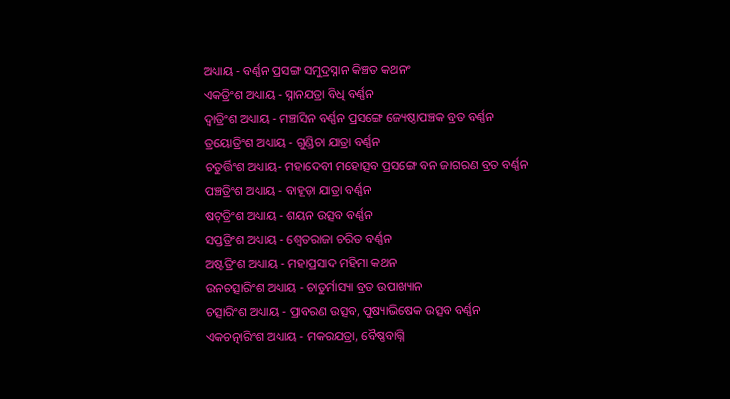ଅଧ୍ୟାୟ - ବର୍ଣ୍ଣନ ପ୍ରସଙ୍ଗ ସମୁଦ୍ରସ୍ନାନ କିଞ୍ଚତ କଥନଂ
ଏକତ୍ରିଂଶ ଅଧ୍ୟାୟ - ସ୍ନାନଯତ୍ରା ବିଧି ବର୍ଣ୍ଣନ
ଦ୍ଵାତ୍ରିଂଶ ଅଧ୍ୟାୟ - ମଞ୍ଚାସିନ ବର୍ଣ୍ଣନ ପ୍ରସଙ୍ଗେ ଜ୍ୟେଷ୍ଠାପଞ୍ଚକ ବ୍ରତ ବର୍ଣ୍ଣନ
ତ୍ରୟୋତ୍ରିଂଶ ଅଧ୍ୟାୟ - ଗୁଣ୍ଡିଚା ଯାତ୍ରା ବର୍ଣ୍ଣନ
ଚତୁର୍ତ୍ତିଂଶ ଅଧ୍ୟାୟ- ମହାଦେବୀ ମହୋତ୍ସବ ପ୍ରସଙ୍ଗେ ବନ ଜାଗରଣ ବ୍ରତ ବର୍ଣ୍ଣନ
ପଞ୍ଚତ୍ରିଂଶ ଅଧ୍ୟାୟ - ବାହୂଡ଼ା ଯାତ୍ରା ବର୍ଣ୍ଣନ
ଷଟ୍‌ତ୍ରିଂଶ ଅଧ୍ୟାୟ - ଶୟନ ଉତ୍ସବ ବର୍ଣ୍ଣନ
ସପ୍ତତ୍ରିଂଶ ଅଧ୍ୟାୟ - ଶ୍ଵେତରାଜା ଚରିତ ବର୍ଣ୍ଣନ
ଅଷ୍ଟତ୍ରିଂଶ ଅଧ୍ୟାୟ - ମହାପ୍ରସାଦ ମହିମା କଥନ
ଉନଚତ୍ସାରିଂଶ ଅଧ୍ୟାୟ - ଚାତୁର୍ମାସ୍ୟା ବ୍ରତ ଉପାଖ୍ୟାନ
ଚତ୍ସାରିଂଶ ଅଧ୍ୟାୟ - ପ୍ରାବରଣ ଉତ୍ସବ, ପୁଷ୍ୟାଭିଷେକ ଉତ୍ସବ ବର୍ଣ୍ଣନ
ଏକଚତ୍ନାରିଂଶ ଅଧ୍ୟାୟ - ମକରଯତ୍ରା, ବୈଷ୍ଣବାଗ୍ନି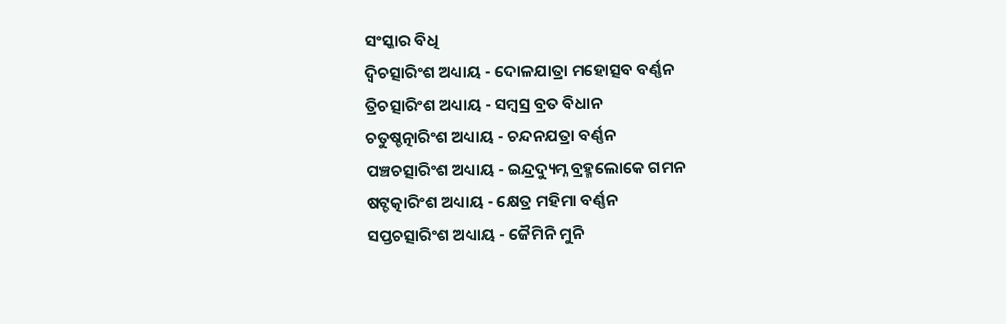ସଂସ୍କାର ବିଧି
ଦ୍ଵିଚତ୍ସାରିଂଶ ଅଧ୍ୟାୟ - ଦୋଳଯାତ୍ରା ମହୋତ୍ସବ ବର୍ଣ୍ଣନ
ତ୍ରିଚତ୍ସାରିଂଶ ଅଧ୍ୟାୟ - ସମ୍ବସ୍ର ବ୍ରତ ବିଧାନ
ଚତୁଷ୍ଚତ୍ନାରିଂଶ ଅଧ୍ୟାୟ - ଚନ୍ଦନଯତ୍ରା ବର୍ଣ୍ଣନ
ପଞ୍ଚଚତ୍ସାରିଂଶ ଅଧ୍ୟାୟ - ଇନ୍ଦ୍ରଦ୍ୟୁମ୍ନ ବ୍ରହ୍ମଲୋକେ ଗମନ
ଷଟ୍ଚତ୍କାରିଂଶ ଅଧ୍ୟାୟ - କ୍ଷେତ୍ର ମହିମା ବର୍ଣ୍ଣନ
ସପ୍ତଚତ୍ସାରିଂଶ ଅଧ୍ୟାୟ - ଜୈମିନି ମୁନି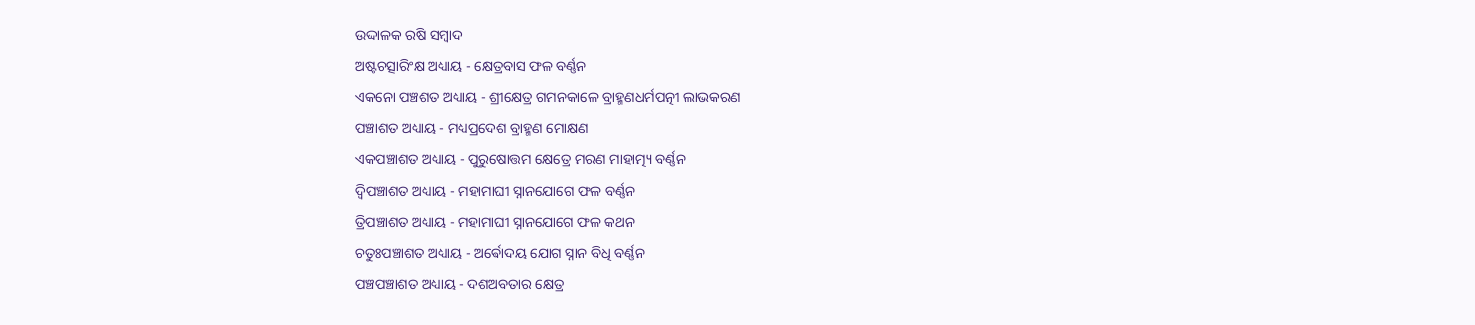ଉଦ୍ଦାଳକ ରଷି ସମ୍ବାଦ
ଅଷ୍ଟଚତ୍ସାରିଂକ୍ଷ ଅଧ୍ୟାୟ - କ୍ଷେତ୍ରବାସ ଫଳ ବର୍ଣ୍ଣନ
ଏକନୋ ପଞ୍ଚଶତ ଅଧ୍ୟାୟ - ଶ୍ରୀକ୍ଷେତ୍ର ଗମନକାଳେ ବ୍ରାହ୍ମଣଧର୍ମପତ୍ନୀ ଲାଭକରଣ
ପଞ୍ଚାଶତ ଅଧ୍ୟାୟ - ମଧ୍ୟପ୍ରଦେଶ ବ୍ରାହ୍ମଣ ମୋକ୍ଷଣ
ଏକପଞ୍ଚାଶତ ଅଧ୍ୟାୟ - ପୁରୁଷୋତ୍ତମ କ୍ଷେତ୍ରେ ମରଣ ମାହାତ୍ମ୍ୟ ବର୍ଣ୍ଣନ
ଦ୍ଵିପଞ୍ଚାଶତ ଅଧ୍ୟାୟ - ମହାମାଘୀ ସ୍ନାନଯୋଗେ ଫଳ ବର୍ଣ୍ଣନ
ତ୍ରିପଞ୍ଚାଶତ ଅଧ୍ୟାୟ - ମହାମାଘୀ ସ୍ନାନଯୋଗେ ଫଳ କଥନ
ଚତୁଃପଞ୍ଚାଶତ ଅଧ୍ୟାୟ - ଅର୍ଵୋଦୟ ଯୋଗ ସ୍ନାନ ବିଧି ବର୍ଣ୍ଣନ
ପଞ୍ଚପଞ୍ଚାଶତ ଅଧ୍ୟାୟ - ଦଶଅବତାର କ୍ଷେତ୍ର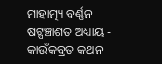ମାହାତ୍ମ୍ୟ ବର୍ଣ୍ଣନ
ଷଟ୍ପଞ୍ଚାଶତ ଅଧ୍ୟାୟ - କାଉଁକବ୍ରତ କଥନ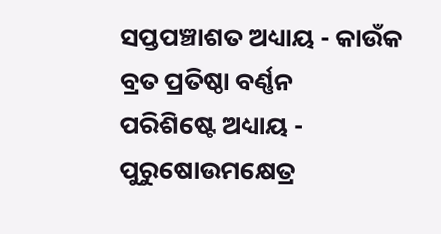ସପ୍ତପଞ୍ଚାଶତ ଅଧ୍ୟାୟ - କାଉଁକ ବ୍ରତ ପ୍ରତିଷ୍ଠା ବର୍ଣ୍ଣନ
ପରିଶିଷ୍ଟେ ଅଧ୍ୟାୟ - ପୁରୁଷୋଉମକ୍ଷେତ୍ର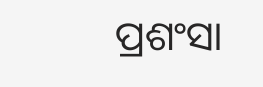ପ୍ରଶଂସା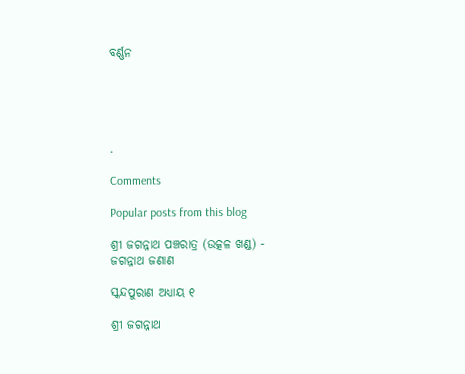ବର୍ଣ୍ଣନ





.

Comments

Popular posts from this blog

ଶ୍ରୀ ଜଗନ୍ନାଥ ପଞ୍ଚରାତ୍ର (ଉତ୍କଳ ଖଣ୍ଡ) - ଜଗନ୍ନାଥ ଜଣାଣ

ସ୍କନ୍ଦପୁରାଣ ଅଧ୍ୟାୟ ୧

ଶ୍ରୀ ଜଗନ୍ନାଥ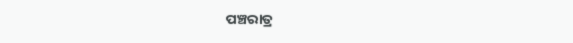ପଞ୍ଚରାତ୍ର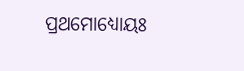ପ୍ରଥମୋଧ୍ୟୋୟଃ